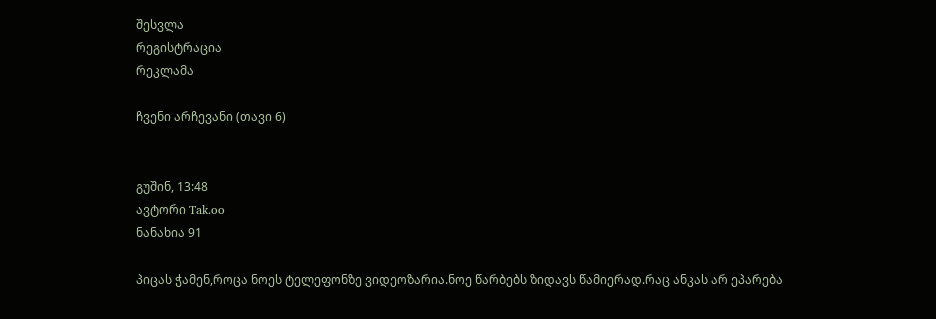შესვლა
რეგისტრაცია
რეკლამა

ჩვენი არჩევანი (თავი 6)


გუშინ, 13:48
ავტორი Tak.oo
ნანახია 91

პიცას ჭამენ,როცა ნოეს ტელეფონზე ვიდეოზარია.ნოე წარბებს ზიდავს წამიერად.რაც ანკას არ ეპარება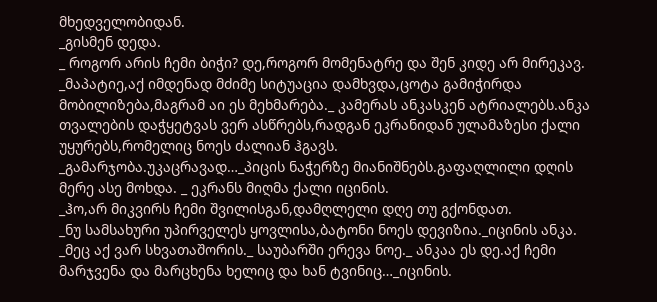მხედველობიდან.
_გისმენ დედა.
_ როგორ არის ჩემი ბიჭი? დე,როგორ მომენატრე და შენ კიდე არ მირეკავ.
_მაპატიე,აქ იმდენად მძიმე სიტუაცია დამხვდა,ცოტა გამიჭირდა მობილიზება,მაგრამ აი ეს მეხმარება._ კამერას ანკასკენ ატრიალებს.ანკა თვალების დაჭყეტვას ვერ ასწრებს,რადგან ეკრანიდან ულამაზესი ქალი უყურებს,რომელიც ნოეს ძალიან ჰგავს.
_გამარჯობა.უკაცრავად…_პიცის ნაჭერზე მიანიშნებს.გაფაღლილი დღის მერე ასე მოხდა. _ ეკრანს მიღმა ქალი იცინის.
_ჰო,არ მიკვირს ჩემი შვილისგან,დამღლელი დღე თუ გქონდათ.
_ნუ სამსახური უპირველეს ყოვლისა,ბატონი ნოეს დევიზია._იცინის ანკა.
_მეც აქ ვარ სხვათაშორის._ საუბარში ერევა ნოე._ ანკაა ეს დე.აქ ჩემი მარჯვენა და მარცხენა ხელიც და ხან ტვინიც…_იცინის.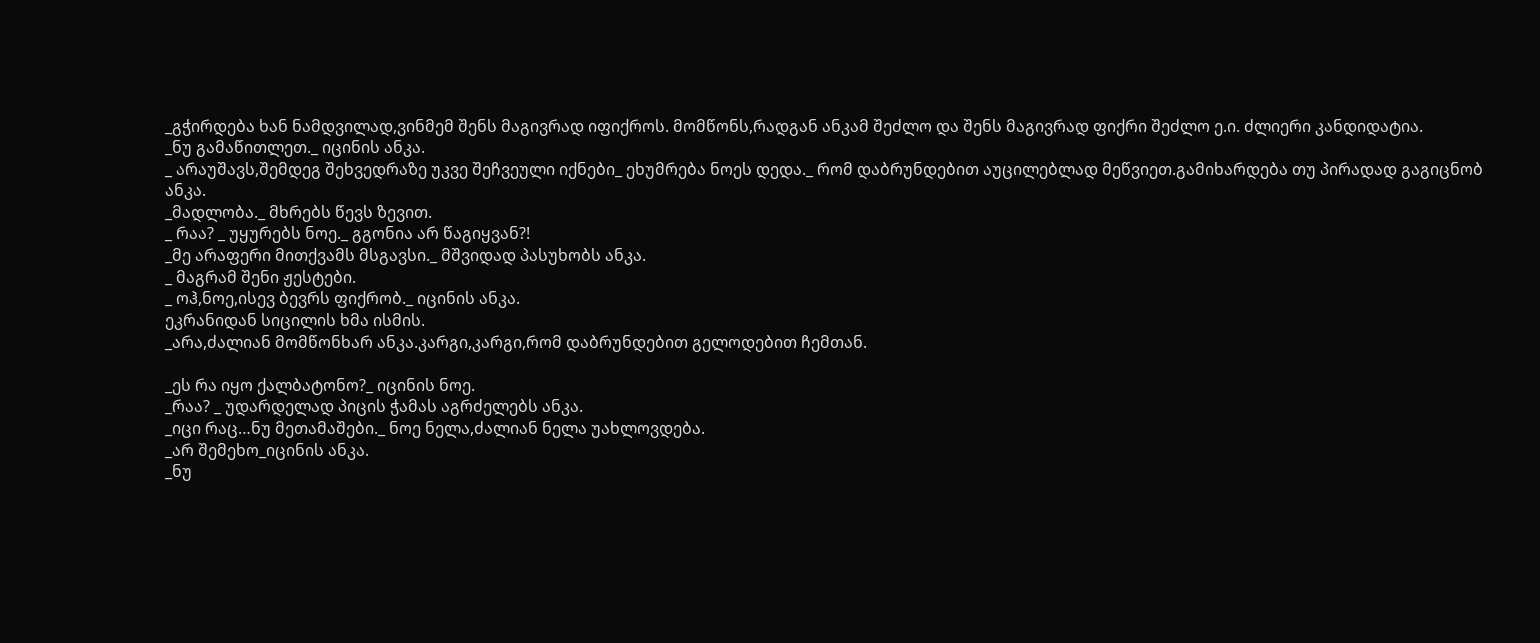_გჭირდება ხან ნამდვილად,ვინმემ შენს მაგივრად იფიქროს. მომწონს,რადგან ანკამ შეძლო და შენს მაგივრად ფიქრი შეძლო ე.ი. ძლიერი კანდიდატია.
_ნუ გამაწითლეთ._ იცინის ანკა.
_ არაუშავს,შემდეგ შეხვედრაზე უკვე შეჩვეული იქნები_ ეხუმრება ნოეს დედა._ რომ დაბრუნდებით აუცილებლად მეწვიეთ.გამიხარდება თუ პირადად გაგიცნობ ანკა.
_მადლობა._ მხრებს წევს ზევით.
_ რაა? _ უყურებს ნოე._ გგონია არ წაგიყვან?!
_მე არაფერი მითქვამს მსგავსი._ მშვიდად პასუხობს ანკა.
_ მაგრამ შენი ჟესტები.
_ ოჰ,ნოე,ისევ ბევრს ფიქრობ._ იცინის ანკა.
ეკრანიდან სიცილის ხმა ისმის.
_არა,ძალიან მომწონხარ ანკა.კარგი,კარგი,რომ დაბრუნდებით გელოდებით ჩემთან.

_ეს რა იყო ქალბატონო?_ იცინის ნოე.
_რაა? _ უდარდელად პიცის ჭამას აგრძელებს ანკა.
_იცი რაც…ნუ მეთამაშები._ ნოე ნელა,ძალიან ნელა უახლოვდება.
_არ შემეხო_იცინის ანკა.
_ნუ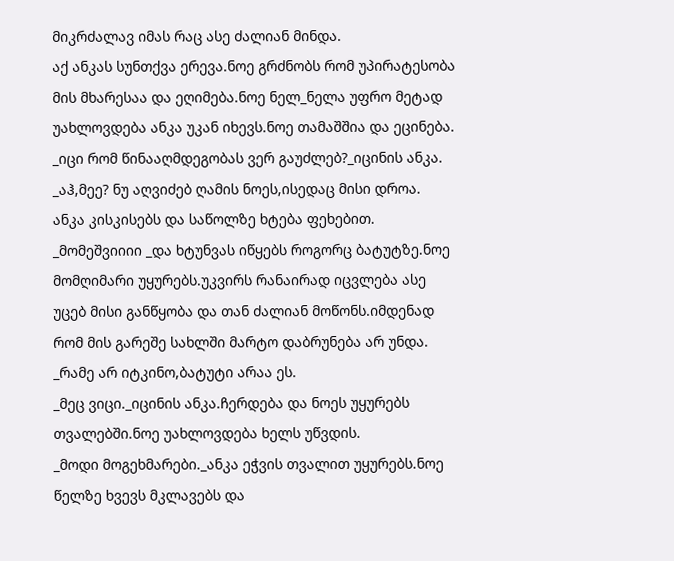მიკრძალავ იმას რაც ასე ძალიან მინდა.
აქ ანკას სუნთქვა ერევა.ნოე გრძნობს რომ უპირატესობა მის მხარესაა და ეღიმება.ნოე ნელ_ნელა უფრო მეტად უახლოვდება ანკა უკან იხევს.ნოე თამაშშია და ეცინება.
_იცი რომ წინააღმდეგობას ვერ გაუძლებ?_იცინის ანკა.
_აჰ,მეე? ნუ აღვიძებ ღამის ნოეს,ისედაც მისი დროა.
ანკა კისკისებს და საწოლზე ხტება ფეხებით.
_მომეშვიიიი _და ხტუნვას იწყებს როგორც ბატუტზე.ნოე მომღიმარი უყურებს.უკვირს რანაირად იცვლება ასე უცებ მისი განწყობა და თან ძალიან მოწონს.იმდენად რომ მის გარეშე სახლში მარტო დაბრუნება არ უნდა.
_რამე არ იტკინო,ბატუტი არაა ეს.
_მეც ვიცი._იცინის ანკა.ჩერდება და ნოეს უყურებს თვალებში.ნოე უახლოვდება ხელს უწვდის.
_მოდი მოგეხმარები._ანკა ეჭვის თვალით უყურებს.ნოე წელზე ხვევს მკლავებს და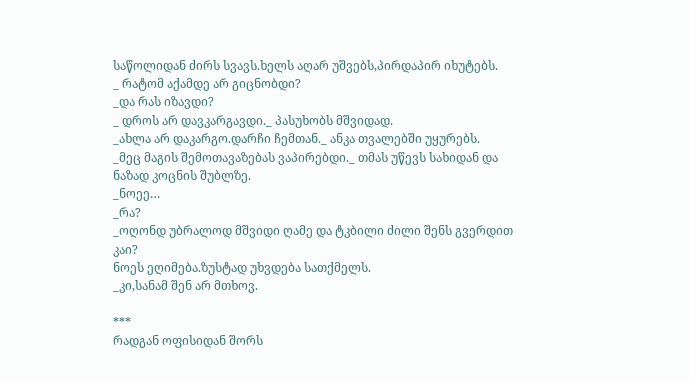საწოლიდან ძირს სვავს.ხელს აღარ უშვებს,პირდაპირ იხუტებს.
_ რატომ აქამდე არ გიცნობდი?
_და რას იზავდი?
_ დროს არ დავკარგავდი._ პასუხობს მშვიდად.
_ახლა არ დაკარგო.დარჩი ჩემთან._ ანკა თვალებში უყურებს.
_მეც მაგის შემოთავაზებას ვაპირებდი._ თმას უწევს სახიდან და ნაზად კოცნის შუბლზე.
_ნოეე…
_რა?
_ოღონდ უბრალოდ მშვიდი ღამე და ტკბილი ძილი შენს გვერდით კაი?
ნოეს ეღიმება.ზუსტად უხვდება სათქმელს.
_კი,სანამ შენ არ მთხოვ.

***
რადგან ოფისიდან შორს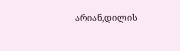არიან,დილის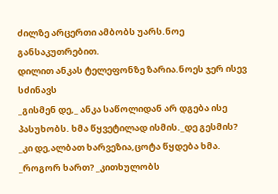ძილზე არცერთი ამბობს უარს.ნოე განსაკუთრებით.
დილით ანკას ტელეფონზე ზარია.ნოეს ჯერ ისევ სძინავს
_გისმენ დე,_ ანკა საწოლიდან არ დგება ისე პასუხობს. ხმა წყვეტილად ისმის._დე გესმის?
_კი დე,ალბათ ხარვეზია,ცოტა წყდება ხმა.
_როგორ ხართ? _კითხულობს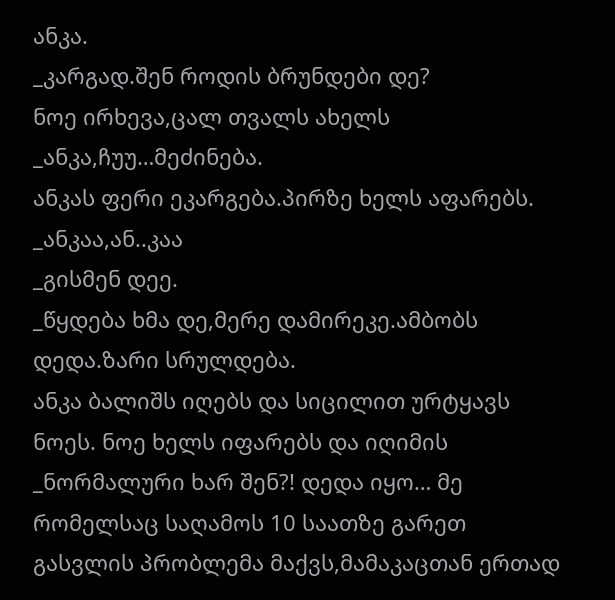ანკა.
_კარგად.შენ როდის ბრუნდები დე?
ნოე ირხევა,ცალ თვალს ახელს
_ანკა,ჩუუ…მეძინება.
ანკას ფერი ეკარგება.პირზე ხელს აფარებს.
_ანკაა,ან..კაა
_გისმენ დეე.
_წყდება ხმა დე,მერე დამირეკე.ამბობს დედა.ზარი სრულდება.
ანკა ბალიშს იღებს და სიცილით ურტყავს ნოეს. ნოე ხელს იფარებს და იღიმის
_ნორმალური ხარ შენ?! დედა იყო… მე რომელსაც საღამოს 10 საათზე გარეთ გასვლის პრობლემა მაქვს,მამაკაცთან ერთად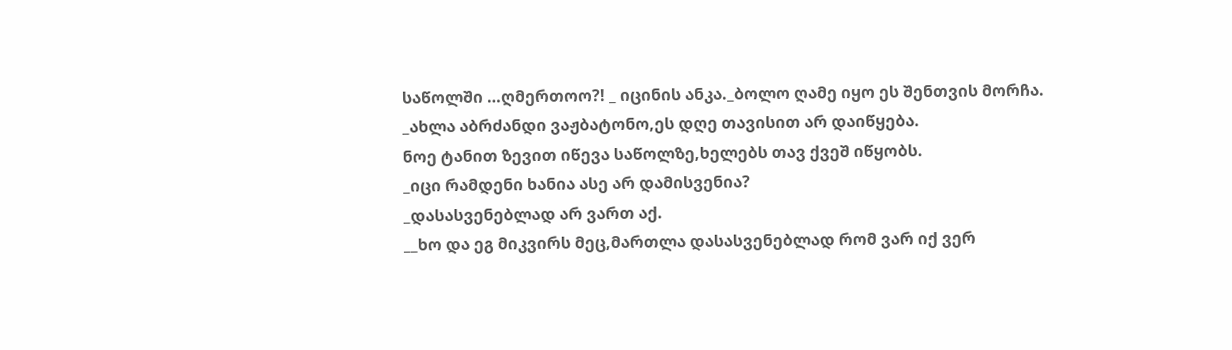საწოლში …ღმერთოო?! _ იცინის ანკა._ბოლო ღამე იყო ეს შენთვის მორჩა.
_ახლა აბრძანდი ვაჟბატონო,ეს დღე თავისით არ დაიწყება.
ნოე ტანით ზევით იწევა საწოლზე,ხელებს თავ ქვეშ იწყობს.
_იცი რამდენი ხანია ასე არ დამისვენია?
_დასასვენებლად არ ვართ აქ.
__ხო და ეგ მიკვირს მეც,მართლა დასასვენებლად რომ ვარ იქ ვერ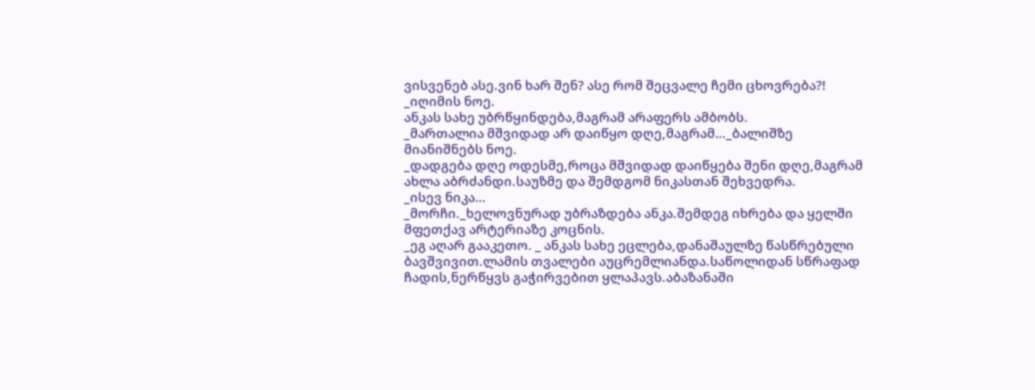ვისვენებ ასე.ვინ ხარ შენ? ასე რომ შეცვალე ჩემი ცხოვრება?! _იღიმის ნოე.
ანკას სახე უბრწყინდება,მაგრამ არაფერს ამბობს.
_მართალია მშვიდად არ დაიწყო დღე,მაგრამ…_ბალიშზე მიანიშნებს ნოე.
_დადგება დღე ოდესმე,როცა მშვიდად დაიწყება შენი დღე,მაგრამ ახლა აბრძანდი.საუზმე და შემდგომ ნიკასთან შეხვედრა.
_ისევ ნიკა…
_მორჩი._ხელოვნურად უბრაზდება ანკა.შემდეგ იხრება და ყელში მფეთქავ არტერიაზე კოცნის.
_ეგ აღარ გააკეთო. _ ანკას სახე ეცლება,დანაშაულზე წასწრებული ბავშვივით.ლამის თვალები აუცრემლიანდა.საწოლიდან სწრაფად ჩადის,ნერწყვს გაჭირვებით ყლაპავს.აბაზანაში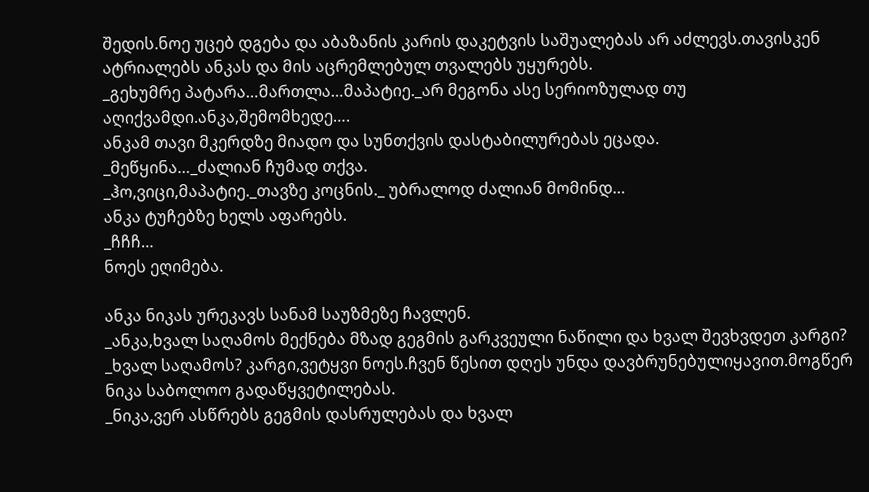შედის.ნოე უცებ დგება და აბაზანის კარის დაკეტვის საშუალებას არ აძლევს.თავისკენ ატრიალებს ანკას და მის აცრემლებულ თვალებს უყურებს.
_გეხუმრე პატარა…მართლა…მაპატიე._არ მეგონა ასე სერიოზულად თუ აღიქვამდი.ანკა,შემომხედე….
ანკამ თავი მკერდზე მიადო და სუნთქვის დასტაბილურებას ეცადა.
_მეწყინა…_ძალიან ჩუმად თქვა.
_ჰო,ვიცი,მაპატიე._თავზე კოცნის._ უბრალოდ ძალიან მომინდ…
ანკა ტუჩებზე ხელს აფარებს.
_ჩჩჩ…
ნოეს ეღიმება.

ანკა ნიკას ურეკავს სანამ საუზმეზე ჩავლენ.
_ანკა,ხვალ საღამოს მექნება მზად გეგმის გარკვეული ნაწილი და ხვალ შევხვდეთ კარგი?
_ხვალ საღამოს? კარგი,ვეტყვი ნოეს.ჩვენ წესით დღეს უნდა დავბრუნებულიყავით.მოგწერ ნიკა საბოლოო გადაწყვეტილებას.
_ნიკა,ვერ ასწრებს გეგმის დასრულებას და ხვალ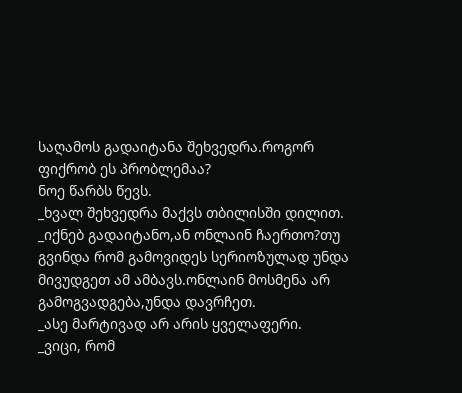საღამოს გადაიტანა შეხვედრა.როგორ ფიქრობ ეს პრობლემაა?
ნოე წარბს წევს.
_ხვალ შეხვედრა მაქვს თბილისში დილით.
_იქნებ გადაიტანო,ან ონლაინ ჩაერთო?თუ გვინდა რომ გამოვიდეს სერიოზულად უნდა მივუდგეთ ამ ამბავს.ონლაინ მოსმენა არ გამოგვადგება,უნდა დავრჩეთ.
_ასე მარტივად არ არის ყველაფერი.
_ვიცი, რომ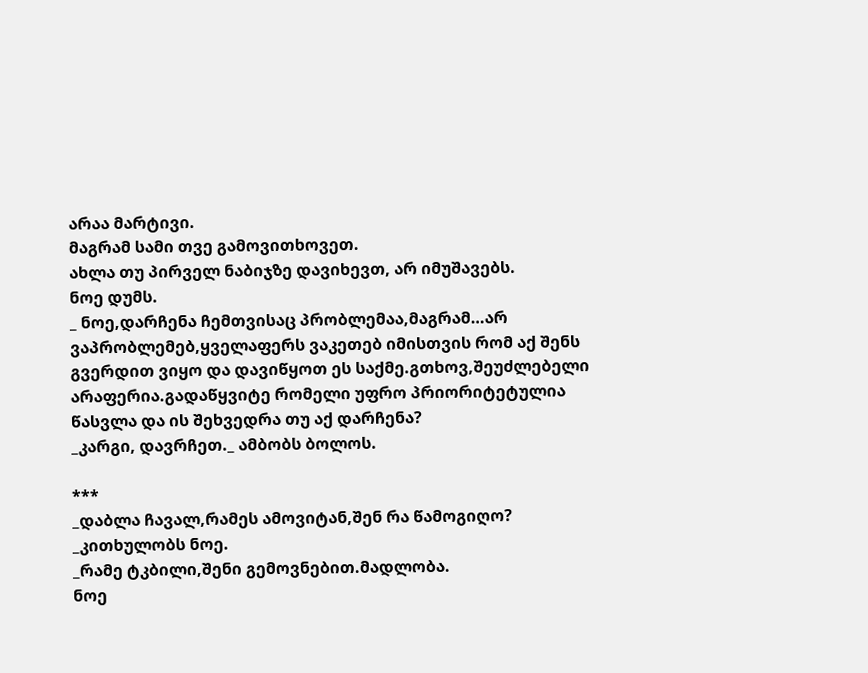არაა მარტივი.
მაგრამ სამი თვე გამოვითხოვეთ.
ახლა თუ პირველ ნაბიჯზე დავიხევთ, არ იმუშავებს.
ნოე დუმს.
_ ნოე,დარჩენა ჩემთვისაც პრობლემაა,მაგრამ…არ ვაპრობლემებ,ყველაფერს ვაკეთებ იმისთვის რომ აქ შენს გვერდით ვიყო და დავიწყოთ ეს საქმე.გთხოვ,შეუძლებელი არაფერია.გადაწყვიტე რომელი უფრო პრიორიტეტულია წასვლა და ის შეხვედრა თუ აქ დარჩენა?
_კარგი, დავრჩეთ._ ამბობს ბოლოს.

***
_დაბლა ჩავალ,რამეს ამოვიტან,შენ რა წამოგიღო? _კითხულობს ნოე.
_რამე ტკბილი,შენი გემოვნებით.მადლობა.
ნოე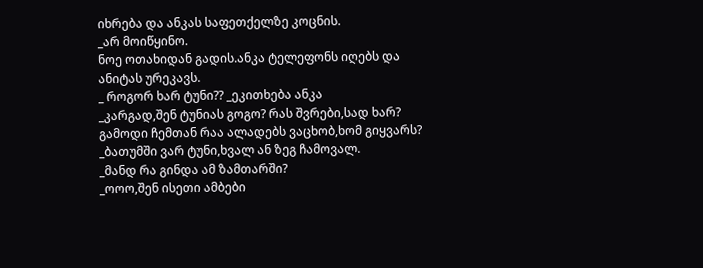იხრება და ანკას საფეთქელზე კოცნის.
_არ მოიწყინო.
ნოე ოთახიდან გადის.ანკა ტელეფონს იღებს და ანიტას ურეკავს.
_ როგორ ხარ ტუნი?? _ეკითხება ანკა
_კარგად,შენ ტუნიას გოგო? რას შვრები,სად ხარ? გამოდი ჩემთან რაა ალადებს ვაცხობ,ხომ გიყვარს?
_ბათუმში ვარ ტუნი,ხვალ ან ზეგ ჩამოვალ.
_მანდ რა გინდა ამ ზამთარში?
_ოოო,შენ ისეთი ამბები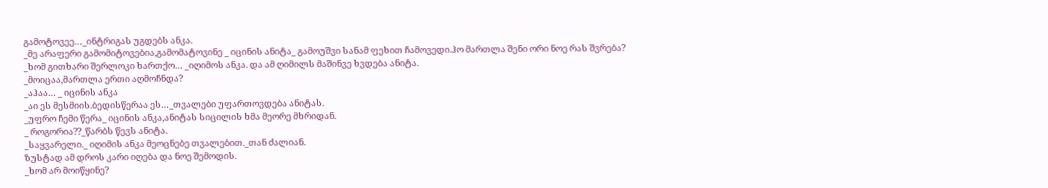გამოტოვეე…_ინტრიგას უგდებს ანკა.
_მე არაფერი გამომიტოვებია,გამომატოვინე _ იცინის ანიტა_ გამოუშვი სანამ ფეხით ჩამოვედი.ჰო მართლა შენი ორი ნოე რას შვრება?
_ხომ გითხარი შერლოკი ხართქო… _იღიმოს ანკა. და ამ ღიმილს მაშინვე ხვდება ანიტა.
_მოიცაა,მართლა ერთი აღმოჩნდა?
_აჰაა… _ იცინის ანკა
_აი ეს მესმიის.ბედისწერაა ეს…_თვალები უფართოვდება ანიტას.
_უფრო ჩემი წერა_ იცინის ანკა,ანიტას სიცილის ხმა მეორე მხრიდან.
_ როგორია??_წარბს წევს ანიტა.
_საყვარელი._ იღიმის ანკა მეოცნებე თვალებით._თან ძალიან.
ზუსტად ამ დროს კარი იღება და ნოე შემოდის.
_ხომ არ მოიწყინე?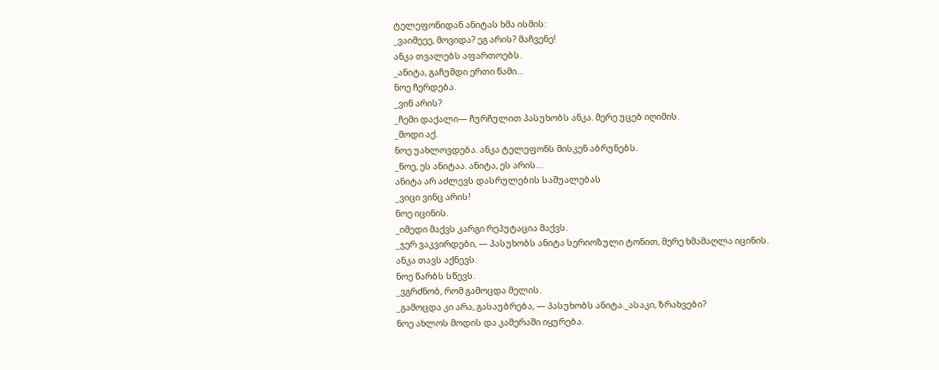ტელეფონიდან ანიტას ხმა ისმის:
_ვაიმეეე, მოვიდა? ეგ არის? მაჩვენე!
ანკა თვალებს აფართოებს.
_ანიტა, გაჩუმდი ერთი წამი…
ნოე ჩერდება.
_ვინ არის?
_ჩემი დაქალი— ჩურჩულით პასუხობს ანკა. მერე უცებ იღიმის.
_მოდი აქ.
ნოე უახლოვდება. ანკა ტელეფონს მისკენ აბრუნებს.
_ნოე, ეს ანიტაა. ანიტა, ეს არის…
ანიტა არ აძლევს დასრულების საშუალებას
_ვიცი ვინც არის!
ნოე იცინის.
_იმედი მაქვს კარგი რეპუტაცია მაქვს.
_ჯერ ვაკვირდები, — პასუხობს ანიტა სერიოზული ტონით, მერე ხმამაღლა იცინის.
ანკა თავს აქნევს.
ნოე წარბს სწევს.
_ვგრძნობ, რომ გამოცდა მელის.
_გამოცდა კი არა, გასაუბრება, — პასუხობს ანიტა._ასაკი, ზრახვები?
ნოე ახლოს მოდის და კამერაში იყურება.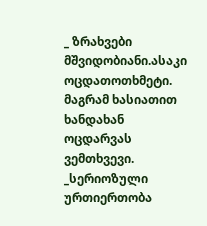_ ზრახვები მშვიდობიანი.ასაკი ოცდათოთხმეტი.
მაგრამ ხასიათით ხანდახან ოცდარვას ვემთხვევი.
_სერიოზული ურთიერთობა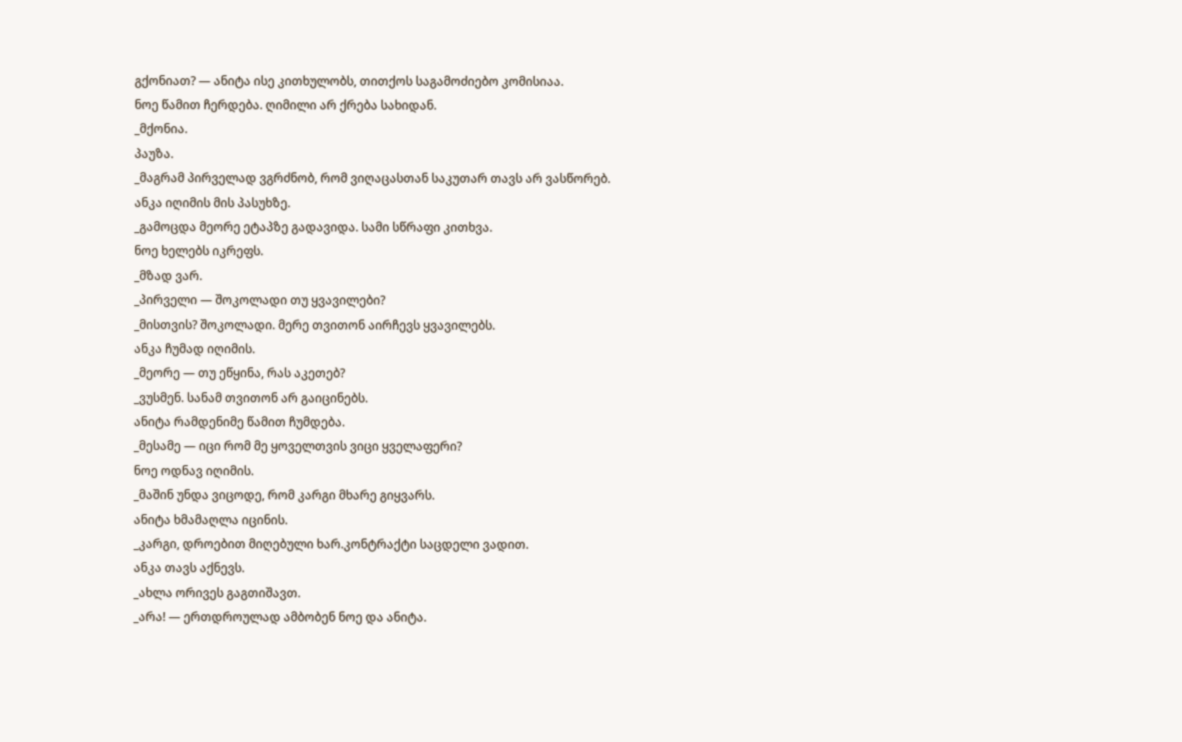გქონიათ? — ანიტა ისე კითხულობს, თითქოს საგამოძიებო კომისიაა.
ნოე წამით ჩერდება. ღიმილი არ ქრება სახიდან.
_მქონია.
პაუზა.
_მაგრამ პირველად ვგრძნობ, რომ ვიღაცასთან საკუთარ თავს არ ვასწორებ.
ანკა იღიმის მის პასუხზე.
_გამოცდა მეორე ეტაპზე გადავიდა. სამი სწრაფი კითხვა.
ნოე ხელებს იკრეფს.
_მზად ვარ.
_პირველი — შოკოლადი თუ ყვავილები?
_მისთვის? შოკოლადი. მერე თვითონ აირჩევს ყვავილებს.
ანკა ჩუმად იღიმის.
_მეორე — თუ ეწყინა, რას აკეთებ?
_ვუსმენ. სანამ თვითონ არ გაიცინებს.
ანიტა რამდენიმე წამით ჩუმდება.
_მესამე — იცი რომ მე ყოველთვის ვიცი ყველაფერი?
ნოე ოდნავ იღიმის.
_მაშინ უნდა ვიცოდე, რომ კარგი მხარე გიყვარს.
ანიტა ხმამაღლა იცინის.
_კარგი, დროებით მიღებული ხარ.კონტრაქტი საცდელი ვადით.
ანკა თავს აქნევს.
_ახლა ორივეს გაგთიშავთ.
_არა! — ერთდროულად ამბობენ ნოე და ანიტა.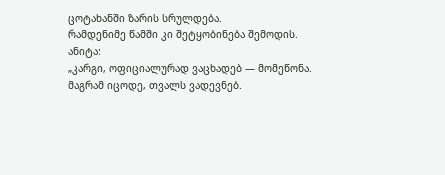ცოტახანში ზარის სრულდება.
რამდენიმე წამში კი შეტყობინება შემოდის.
ანიტა:
„კარგი, ოფიციალურად ვაცხადებ — მომეწონა.
მაგრამ იცოდე, თვალს ვადევნებ.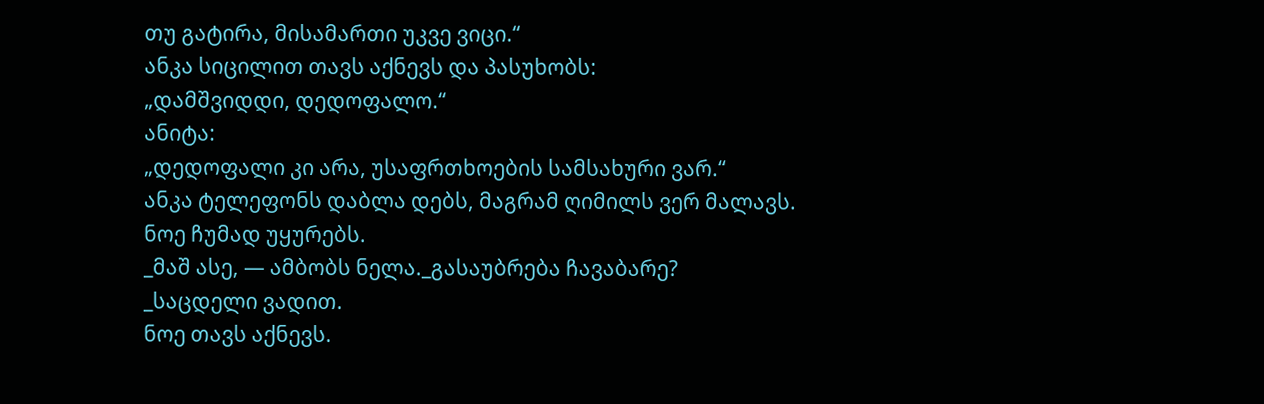თუ გატირა, მისამართი უკვე ვიცი.“
ანკა სიცილით თავს აქნევს და პასუხობს:
„დამშვიდდი, დედოფალო.“
ანიტა:
„დედოფალი კი არა, უსაფრთხოების სამსახური ვარ.“
ანკა ტელეფონს დაბლა დებს, მაგრამ ღიმილს ვერ მალავს.
ნოე ჩუმად უყურებს.
_მაშ ასე, — ამბობს ნელა._გასაუბრება ჩავაბარე?
_საცდელი ვადით.
ნოე თავს აქნევს.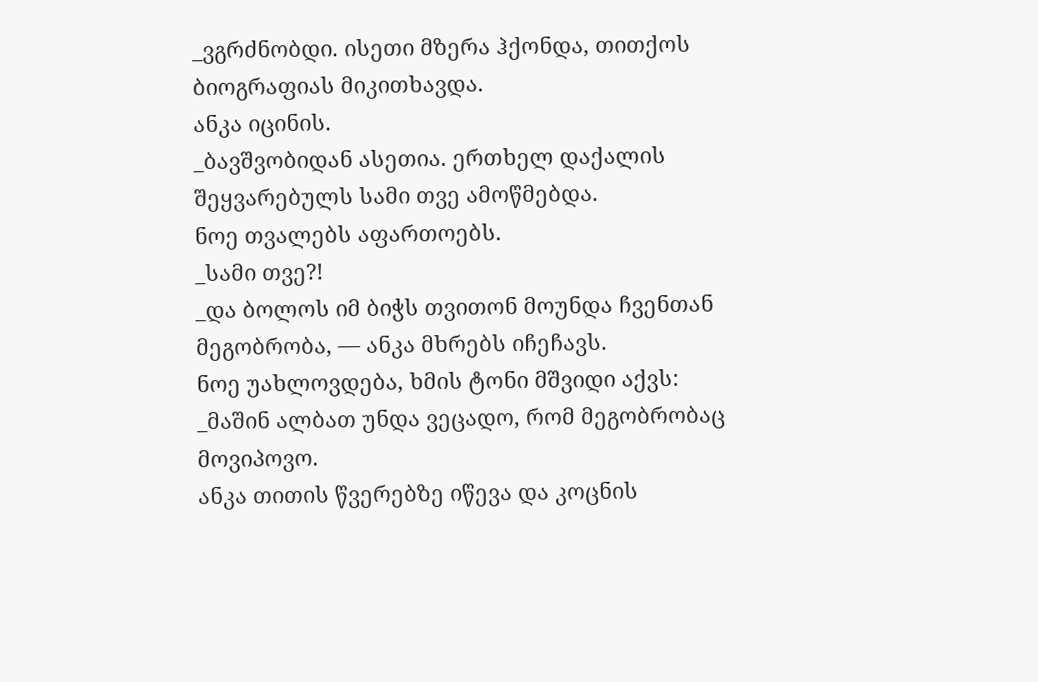_ვგრძნობდი. ისეთი მზერა ჰქონდა, თითქოს ბიოგრაფიას მიკითხავდა.
ანკა იცინის.
_ბავშვობიდან ასეთია. ერთხელ დაქალის შეყვარებულს სამი თვე ამოწმებდა.
ნოე თვალებს აფართოებს.
_სამი თვე?!
_და ბოლოს იმ ბიჭს თვითონ მოუნდა ჩვენთან მეგობრობა, — ანკა მხრებს იჩეჩავს.
ნოე უახლოვდება, ხმის ტონი მშვიდი აქვს:
_მაშინ ალბათ უნდა ვეცადო, რომ მეგობრობაც მოვიპოვო.
ანკა თითის წვერებზე იწევა და კოცნის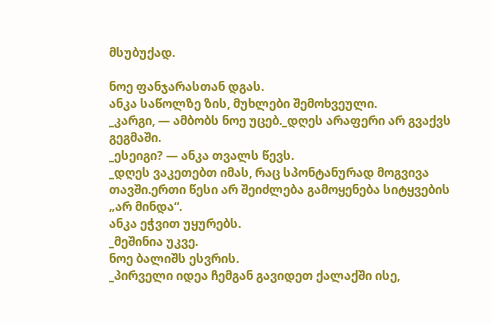მსუბუქად.

ნოე ფანჯარასთან დგას.
ანკა საწოლზე ზის, მუხლები შემოხვეული.
_კარგი, — ამბობს ნოე უცებ._დღეს არაფერი არ გვაქვს გეგმაში.
_ესეიგი? — ანკა თვალს წევს.
_დღეს ვაკეთებთ იმას, რაც სპონტანურად მოგვივა თავში.ერთი წესი არ შეიძლება გამოყენება სიტყვების „არ მინდა“.
ანკა ეჭვით უყურებს.
_მეშინია უკვე.
ნოე ბალიშს ესვრის.
_პირველი იდეა ჩემგან გავიდეთ ქალაქში ისე,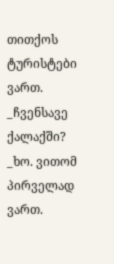თითქოს ტურისტები ვართ.
_ჩვენსავე ქალაქში?
_ხო. ვითომ პირველად ვართ.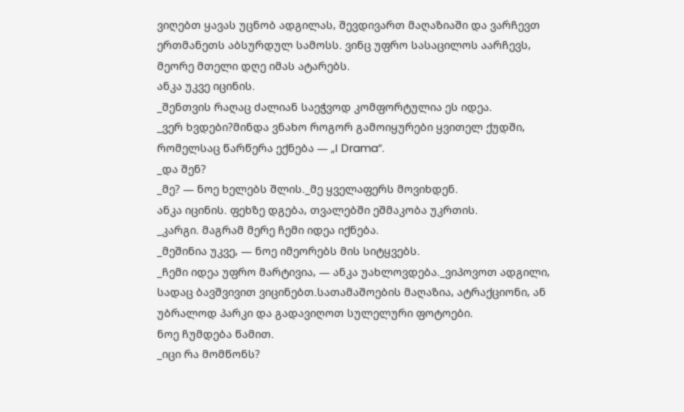ვიღებთ ყავას უცნობ ადგილას, შევდივართ მაღაზიაში და ვარჩევთ ერთმანეთს აბსურდულ სამოსს. ვინც უფრო სასაცილოს აარჩევს, მეორე მთელი დღე იმას ატარებს.
ანკა უკვე იცინის.
_შენთვის რაღაც ძალიან საეჭვოდ კომფორტულია ეს იდეა.
_ვერ ხვდები?მინდა ვნახო როგორ გამოიყურები ყვითელ ქუდში, რომელსაც წარწერა ექნება — „I Drama“.
_და შენ?
_მე? — ნოე ხელებს შლის._მე ყველაფერს მოვიხდენ.
ანკა იცინის. ფეხზე დგება, თვალებში ეშმაკობა უკრთის.
_კარგი. მაგრამ მერე ჩემი იდეა იქნება.
_მეშინია უკვე, — ნოე იმეორებს მის სიტყვებს.
_ჩემი იდეა უფრო მარტივია, — ანკა უახლოვდება._ვიპოვოთ ადგილი, სადაც ბავშვივით ვიცინებთ.სათამაშოების მაღაზია, ატრაქციონი, ან უბრალოდ პარკი და გადავიღოთ სულელური ფოტოები.
ნოე ჩუმდება წამით.
_იცი რა მომწონს?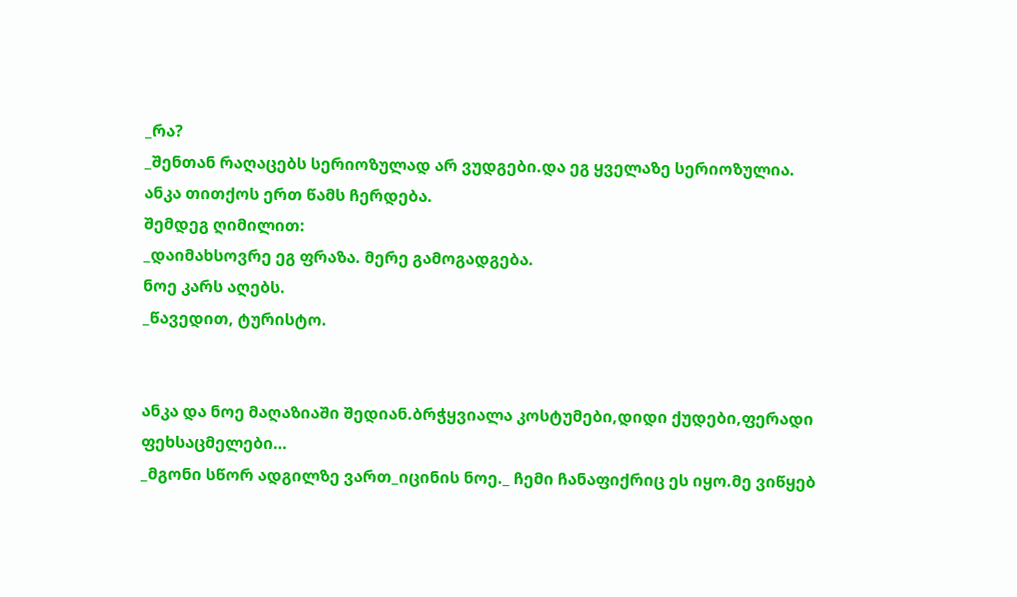_რა?
_შენთან რაღაცებს სერიოზულად არ ვუდგები.და ეგ ყველაზე სერიოზულია.
ანკა თითქოს ერთ წამს ჩერდება.
შემდეგ ღიმილით:
_დაიმახსოვრე ეგ ფრაზა. მერე გამოგადგება.
ნოე კარს აღებს.
_წავედით, ტურისტო.


ანკა და ნოე მაღაზიაში შედიან.ბრჭყვიალა კოსტუმები,დიდი ქუდები,ფერადი ფეხსაცმელები…
_მგონი სწორ ადგილზე ვართ_იცინის ნოე._ ჩემი ჩანაფიქრიც ეს იყო.მე ვიწყებ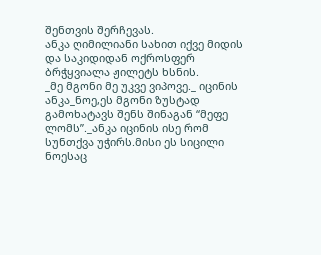შენთვის შერჩევას.
ანკა ღიმილიანი სახით იქვე მიდის და საკიდიდან ოქროსფერ ბრჭყვიალა ჟილეტს ხსნის.
_მე მგონი მე უკვე ვიპოვე._ იცინის ანკა_ნოე,ეს მგონი ზუსტად გამოხატავს შენს შინაგან “მეფე ლომს”._ანკა იცინის ისე რომ სუნთქვა უჭირს.მისი ეს სიცილი ნოესაც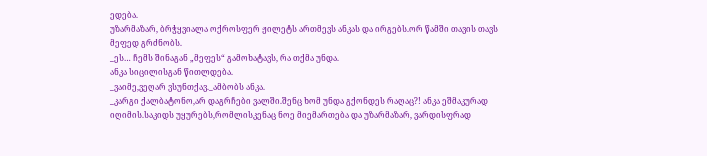ედება.
უზარმაზარ, ბრჭყვიალა ოქროსფერ ჟილეტს ართმევს ანკას და ირგებს.ორ წამში თავის თავს მეფედ გრძნობს.
_ეს… ჩემს შინაგან „მეფეს“ გამოხატავს, რა თქმა უნდა.
ანკა სიცილისგან წითლდება.
_ვაიმე,ვეღარ ვსუნთქავ._ამბობს ანკა.
_კარგი ქალბატონო,არ დაგრჩები ვალში.შენც ხომ უნდა გქონდეს რაღაც?! ანკა ეშმაკურად იღიმის.საკიდს უყურებს,რომლისკენაც ნოე მიემართება და უზარმაზარ, ვარდისფრად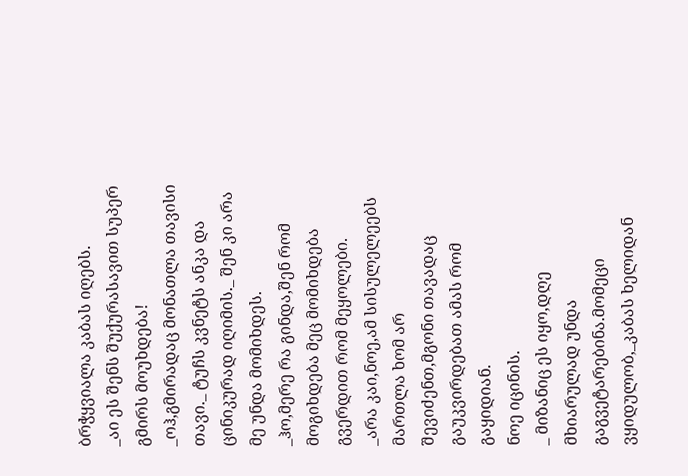ბრჭყვიალა კაბას იღებს.
_აი ეს შენს შუქურასავით სუპერ გმირს მოუხდება!
_ოჰ,გმირადაც მონათლა თავისი თავი._ ტუჩს კვნეტს ანკა და ცინიკურად იღიმის._ შენ კი არა მე უნდა მომიხდეს.
_ჰო,მერე რა გინდა,შენ რომ მოგიხდება მეც მომიხდება გვერდით რომ მეყოლები.
_არა კაი,ნოე,ამ სისულელეებს მართლა ხომ არ შევიძენთ,მგონი თავადაც გაუკვირდებათ ამას რომ გაყიდიან.
ნოე იცინის.
_ მიზანიც ეს იყო,დღე მხიარულად უნდა გაგვეტარებინა.მომეცი ვყიდულობ,_კაბას ხელიდან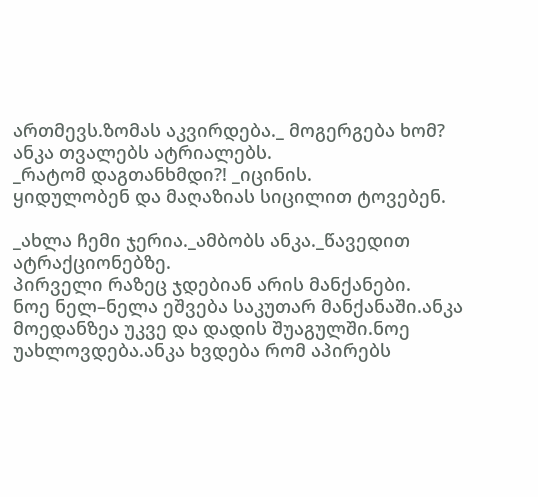ართმევს.ზომას აკვირდება._ მოგერგება ხომ?
ანკა თვალებს ატრიალებს.
_რატომ დაგთანხმდი?! _იცინის.
ყიდულობენ და მაღაზიას სიცილით ტოვებენ.

_ახლა ჩემი ჯერია._ამბობს ანკა._წავედით ატრაქციონებზე.
პირველი რაზეც ჯდებიან არის მანქანები.
ნოე ნელ–ნელა ეშვება საკუთარ მანქანაში.ანკა მოედანზეა უკვე და დადის შუაგულში.ნოე უახლოვდება.ანკა ხვდება რომ აპირებს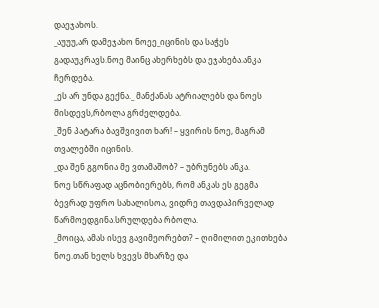დაეჯახოს.
_აუუუ,არ დამეჯახო ნოეე_იცინის და საჭეს გადაუკრავს.ნოე მაინც ახერხებს და ეჯახება.ანკა ჩერდება.
_ეს არ უნდა გექნა._ მანქანას ატრიალებს და ნოეს მისდევს,რბოლა გრძელდება.
_შენ პატარა ბავშვივით ხარ! – ყვირის ნოე, მაგრამ თვალებში იცინის.
_და შენ გგონია მე ვთამაშობ? – უბრუნებს ანკა.
ნოე სწრაფად აცნობიერებს, რომ ანკას ეს გეგმა ბევრად უფრო სახალისოა, ვიდრე თავდაპირველად წარმოედგინა.სრულდება რბოლა.
_მოიცა, ამას ისევ გავიმეორებთ? – ღიმილით ეკითხება ნოე.თან ხელს ხვევს მხარზე და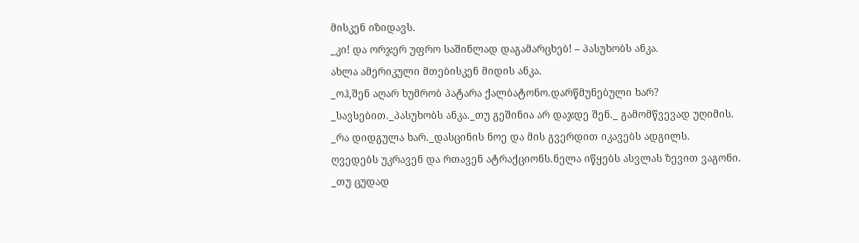მისკენ იზიდავს.
_კი! და ორჯერ უფრო საშინლად დაგამარცხებ! – პასუხობს ანკა.
ახლა ამერიკული მთებისკენ მიდის ანკა.
_ოჰ,შენ აღარ ხუმრობ პატარა ქალბატონო.დარწმუნებული ხარ?
_სავსებით._პასუხობს ანკა._თუ გეშინია არ დაჯდე შენ._ გამომწვევად უღიმის.
_რა დიდგულა ხარ._დასცინის ნოე და მის გვერდით იკავებს ადგილს.
ღვედებს უკრავენ და რთავენ ატრაქციონს.ნელა იწყებს ასვლას ზევით ვაგონი.
_თუ ცუდად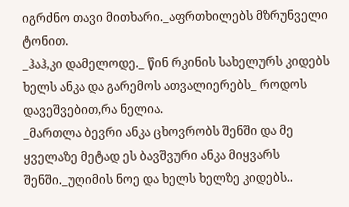იგრძნო თავი მითხარი._აფრთხილებს მზრუნველი ტონით.
_ჰაჰ,კი დამელოდე._ წინ რკინის სახელურს კიდებს ხელს ანკა და გარემოს ათვალიერებს_ როდოს დავეშვებით,რა ნელია.
_მართლა ბევრი ანკა ცხოვრობს შენში და მე ყველაზე მეტად ეს ბავშვური ანკა მიყვარს შენში._უღიმის ნოე და ხელს ხელზე კიდებს..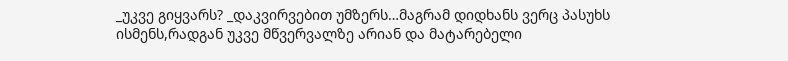_უკვე გიყვარს? _დაკვირვებით უმზერს…მაგრამ დიდხანს ვერც პასუხს ისმენს,რადგან უკვე მწვერვალზე არიან და მატარებელი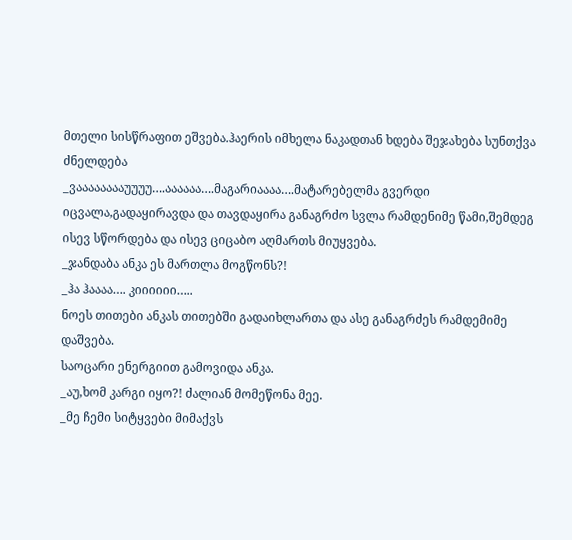მთელი სისწრაფით ეშვება.ჰაერის იმხელა ნაკადთან ხდება შეჯახება სუნთქვა ძნელდება
_ვააააააააუუუუ….აააააა….მაგარიაააა….მატარებელმა გვერდი იცვალა,გადაყირავდა და თავდაყირა განაგრძო სვლა რამდენიმე წამი,შემდეგ ისევ სწორდება და ისევ ციცაბო აღმართს მიუყვება.
_ჯანდაბა ანკა ეს მართლა მოგწონს?!
_ჰა ჰაააა…. კიიიიიი…..
ნოეს თითები ანკას თითებში გადაიხლართა და ასე განაგრძეს რამდემიმე დაშვება.
საოცარი ენერგიით გამოვიდა ანკა.
_აუ,ხომ კარგი იყო?! ძალიან მომეწონა მეე.
_მე ჩემი სიტყვები მიმაქვს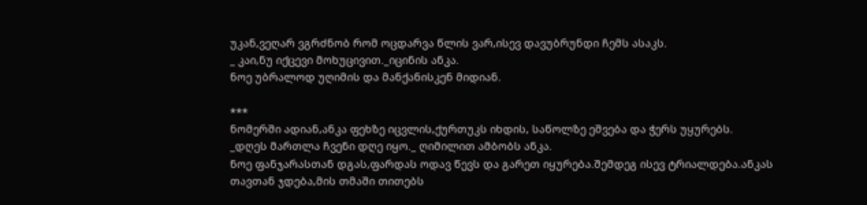უკან,ვეღარ ვგრძნობ რომ ოცდარვა წლის ვარ,ისევ დავუბრუნდი ჩემს ასაკს.
_ კაი,ნუ იქცევი მოხუცივით._იცინის ანკა.
ნოე უბრალოდ უღიმის და მანქანისკენ მიდიან.

***
ნომერში ადიან,ანკა ფეხზე იცვლის,ქურთუკს იხდის, საწოლზე ეშვება და ჭერს უყურებს.
_დღეს მართლა ჩვენი დღე იყო._ ღიმილით ამბობს ანკა.
ნოე ფანჯარასთან დგას,ფარდას ოდავ წევს და გარეთ იყურება.შემდეგ ისევ ტრიალდება.ანკას თავთან ჯდება,მის თმაში თითებს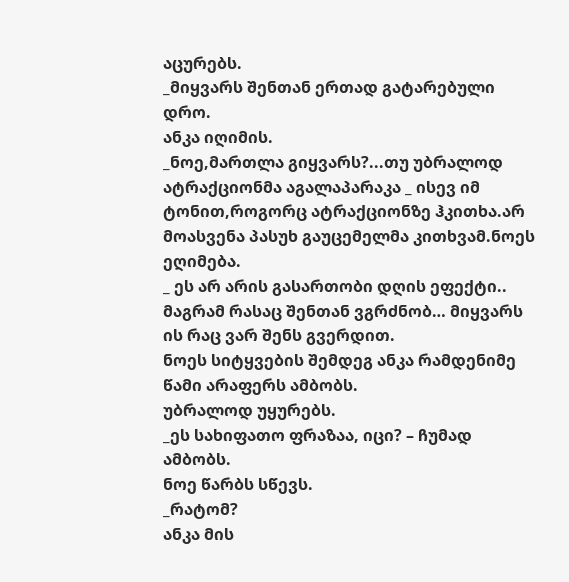აცურებს.
_მიყვარს შენთან ერთად გატარებული დრო.
ანკა იღიმის.
_ნოე,მართლა გიყვარს?...თუ უბრალოდ ატრაქციონმა აგალაპარაკა _ ისევ იმ ტონით,როგორც ატრაქციონზე ჰკითხა.არ მოასვენა პასუხ გაუცემელმა კითხვამ.ნოეს ეღიმება.
_ ეს არ არის გასართობი დღის ეფექტი.. მაგრამ რასაც შენთან ვგრძნობ… მიყვარს ის რაც ვარ შენს გვერდით.
ნოეს სიტყვების შემდეგ ანკა რამდენიმე წამი არაფერს ამბობს.
უბრალოდ უყურებს.
_ეს სახიფათო ფრაზაა, იცი? – ჩუმად ამბობს.
ნოე წარბს სწევს.
_რატომ?
ანკა მის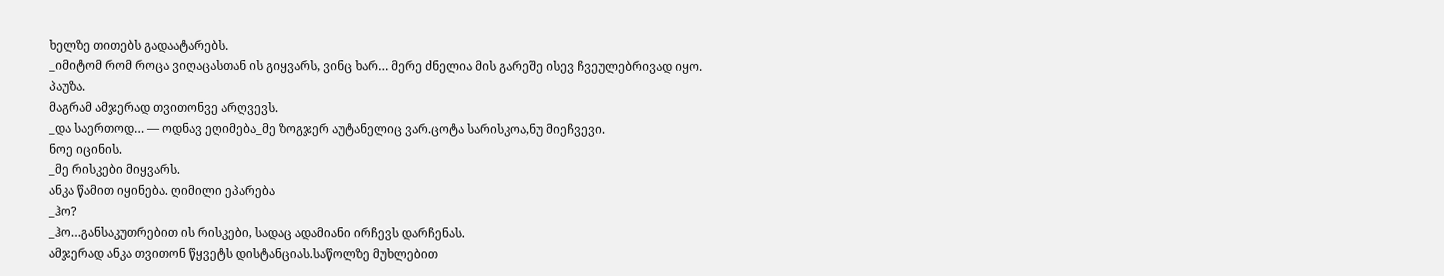ხელზე თითებს გადაატარებს.
_იმიტომ რომ როცა ვიღაცასთან ის გიყვარს, ვინც ხარ… მერე ძნელია მის გარეშე ისევ ჩვეულებრივად იყო.
პაუზა.
მაგრამ ამჯერად თვითონვე არღვევს.
_და საერთოდ… — ოდნავ ეღიმება_მე ზოგჯერ აუტანელიც ვარ.ცოტა სარისკოა,ნუ მიეჩვევი.
ნოე იცინის.
_მე რისკები მიყვარს.
ანკა წამით იყინება. ღიმილი ეპარება
_ჰო?
_ჰო…განსაკუთრებით ის რისკები, სადაც ადამიანი ირჩევს დარჩენას.
ამჯერად ანკა თვითონ წყვეტს დისტანციას.საწოლზე მუხლებით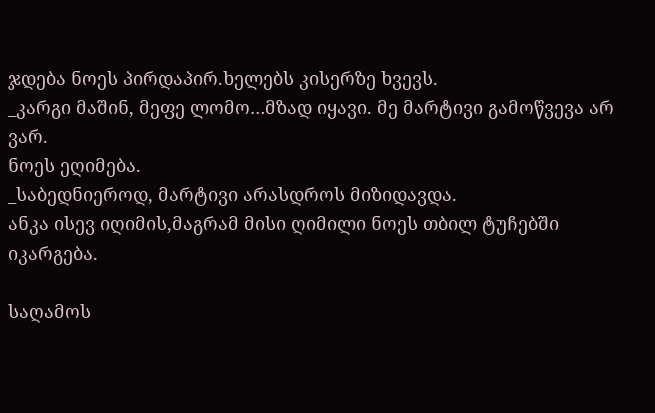ჯდება ნოეს პირდაპირ.ხელებს კისერზე ხვევს.
_კარგი მაშინ, მეფე ლომო…მზად იყავი. მე მარტივი გამოწვევა არ ვარ.
ნოეს ეღიმება.
_საბედნიეროდ, მარტივი არასდროს მიზიდავდა.
ანკა ისევ იღიმის,მაგრამ მისი ღიმილი ნოეს თბილ ტუჩებში იკარგება.

საღამოს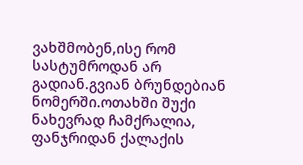ვახშმობენ,ისე რომ სასტუმროდან არ გადიან.გვიან ბრუნდებიან ნომერში.ოთახში შუქი ნახევრად ჩამქრალია, ფანჯრიდან ქალაქის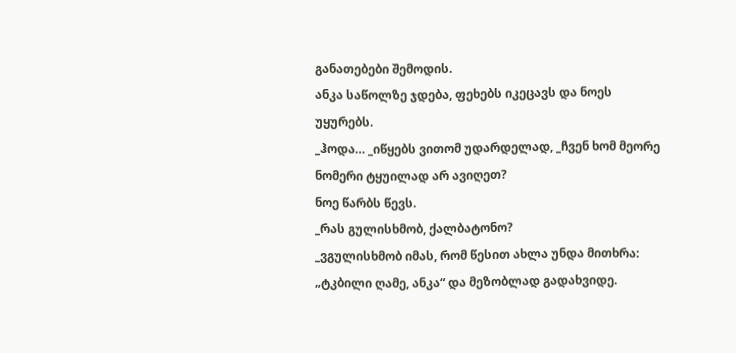განათებები შემოდის.
ანკა საწოლზე ჯდება, ფეხებს იკეცავს და ნოეს უყურებს.
_ჰოდა… _იწყებს ვითომ უდარდელად, _ჩვენ ხომ მეორე ნომერი ტყუილად არ ავიღეთ?
ნოე წარბს წევს.
_რას გულისხმობ, ქალბატონო?
_ვგულისხმობ იმას, რომ წესით ახლა უნდა მითხრა: „ტკბილი ღამე, ანკა“ და მეზობლად გადახვიდე.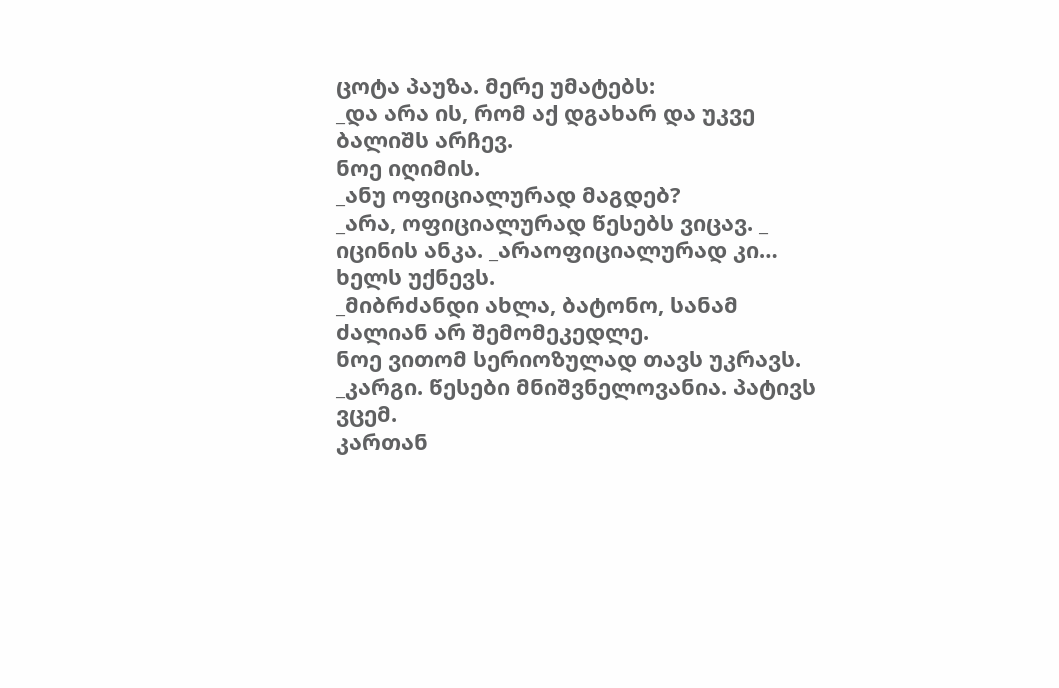ცოტა პაუზა. მერე უმატებს:
_და არა ის, რომ აქ დგახარ და უკვე ბალიშს არჩევ.
ნოე იღიმის.
_ანუ ოფიციალურად მაგდებ?
_არა, ოფიციალურად წესებს ვიცავ. _ იცინის ანკა. _არაოფიციალურად კი…
ხელს უქნევს.
_მიბრძანდი ახლა, ბატონო, სანამ ძალიან არ შემომეკედლე.
ნოე ვითომ სერიოზულად თავს უკრავს.
_კარგი. წესები მნიშვნელოვანია. პატივს ვცემ.
კართან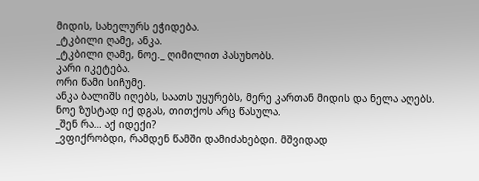მიდის, სახელურს ეჭიდება.
_ტკბილი ღამე, ანკა.
_ტკბილი ღამე, ნოე._ ღიმილით პასუხობს.
კარი იკეტება.
ორი წამი სიჩუმე.
ანკა ბალიშს იღებს, საათს უყურებს, მერე კართან მიდის და ნელა აღებს.
ნოე ზუსტად იქ დგას, თითქოს არც წასულა.
_შენ რა… აქ იდექი?
_ვფიქრობდი, რამდენ წამში დამიძახებდი. მშვიდად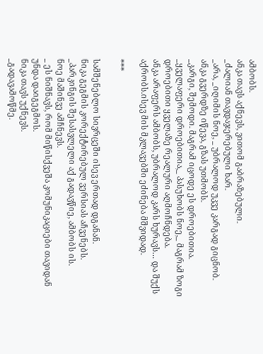ამბობს.
ანკა თავს აქნევს, ვითომ გაბრაზებული.
_ძალიან თავდაჯერებული ხარ.
_არა, _იღიმის ნოე, _ უბრალოდ უკვე კარგად გიცნობ.
ანკა გვერდზე იწევა, გზას უთმობს.
_კარგი, შემოდი. მაგრამ იცოდე ეს დროებითია.
_ყველაფერი დროებითია,_ პასუხობს ნოე,_ მაგრამ ზოგი დროებითი ყველაზე რეალური აღმოჩნდება.
ანკა არაფერს ამბობს, უბრალოდ კარს ხურავს… და შუქს აქრობს.ისევ მის მკლავებში ეძინება მშვიდად.

***

სამშენებლო სივრცეში ისევ ერთად დგანან.
ნიკა გეგმის კორექტირებულ ვერსიას აჩვენებს.
_პარკინგის შესასვლელი აქ გადავწიე, ამბობს ის.
ნოე მაშინვე ამჩნევს.
_ ეს ნიშნავს, რომ მიწისქვეშა კომუნიკაციები თავიდან უნდა დაიგეგმოს.
ნიკა თავს უქნევს.
_გადავამოწმე.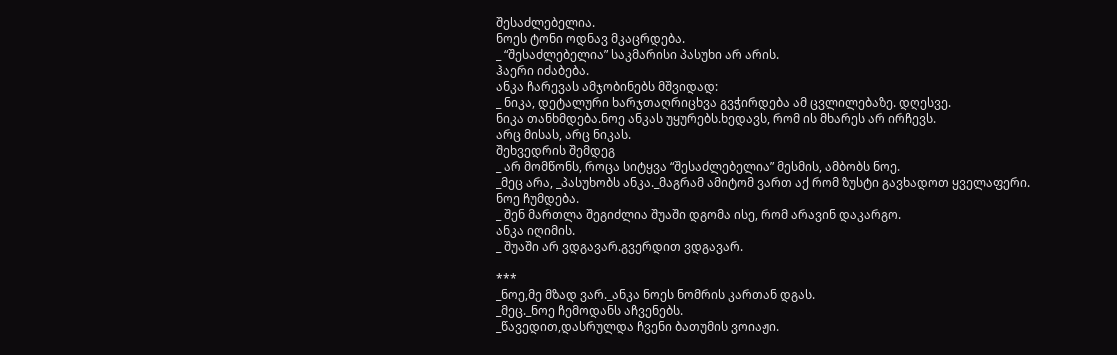შესაძლებელია.
ნოეს ტონი ოდნავ მკაცრდება.
_ “შესაძლებელია” საკმარისი პასუხი არ არის.
ჰაერი იძაბება.
ანკა ჩარევას ამჯობინებს მშვიდად:
_ ნიკა, დეტალური ხარჯთაღრიცხვა გვჭირდება ამ ცვლილებაზე. დღესვე.
ნიკა თანხმდება.ნოე ანკას უყურებს.ხედავს, რომ ის მხარეს არ ირჩევს.
არც მისას, არც ნიკას.
შეხვედრის შემდეგ
_ არ მომწონს, როცა სიტყვა “შესაძლებელია” მესმის, ამბობს ნოე.
_მეც არა, _პასუხობს ანკა._მაგრამ ამიტომ ვართ აქ რომ ზუსტი გავხადოთ ყველაფერი.
ნოე ჩუმდება.
_ შენ მართლა შეგიძლია შუაში დგომა ისე, რომ არავინ დაკარგო.
ანკა იღიმის.
_ შუაში არ ვდგავარ.გვერდით ვდგავარ.

***
_ნოე,მე მზად ვარ._ანკა ნოეს ნომრის კართან დგას.
_მეც._ნოე ჩემოდანს აჩვენებს.
_წავედით,დასრულდა ჩვენი ბათუმის ვოიაჟი.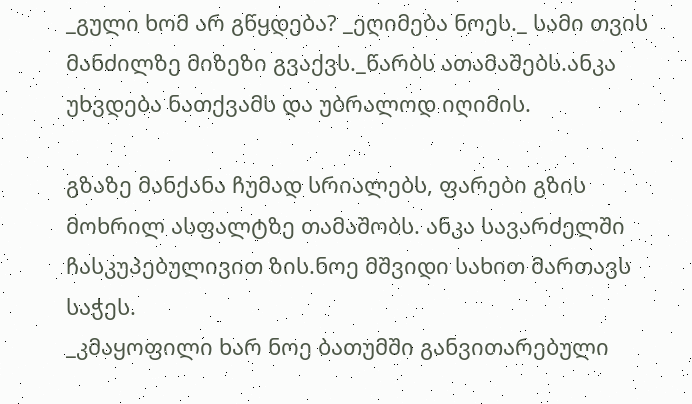_გული ხომ არ გწყდება? _ეღიმება ნოეს._ სამი თვის მანძილზე მიზეზი გვაქვს._წარბს ათამაშებს.ანკა უხვდება ნათქვამს და უბრალოდ იღიმის.

გზაზე მანქანა ჩუმად სრიალებს, ფარები გზის მოხრილ ასფალტზე თამაშობს. ანკა სავარძელში ჩასკუპებულივით ზის.ნოე მშვიდი სახით მართავს საჭეს.
_კმაყოფილი ხარ ნოე ბათუმში განვითარებული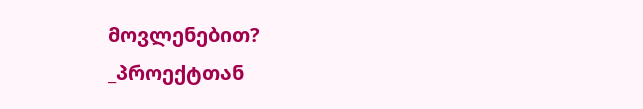მოვლენებით?
_პროექტთან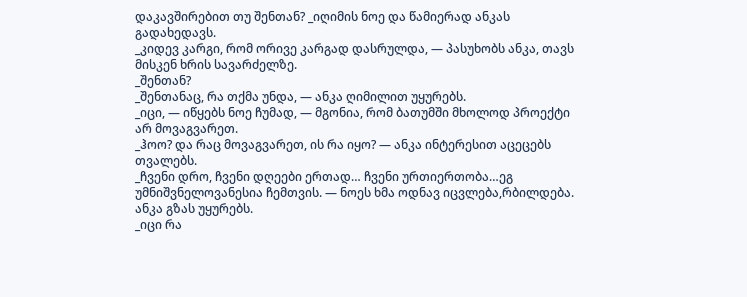დაკავშირებით თუ შენთან? _იღიმის ნოე და წამიერად ანკას გადახედავს.
_კიდევ კარგი, რომ ორივე კარგად დასრულდა, — პასუხობს ანკა, თავს მისკენ ხრის სავარძელზე.
_შენთან?
_შენთანაც, რა თქმა უნდა, — ანკა ღიმილით უყურებს.
_იცი, — იწყებს ნოე ჩუმად, — მგონია, რომ ბათუმში მხოლოდ პროექტი არ მოვაგვარეთ.
_ჰოო? და რაც მოვაგვარეთ, ის რა იყო? — ანკა ინტერესით აცეცებს თვალებს.
_ჩვენი დრო, ჩვენი დღეები ერთად… ჩვენი ურთიერთობა…ეგ უმნიშვნელოვანესია ჩემთვის. — ნოეს ხმა ოდნავ იცვლება,რბილდება.
ანკა გზას უყურებს.
_იცი რა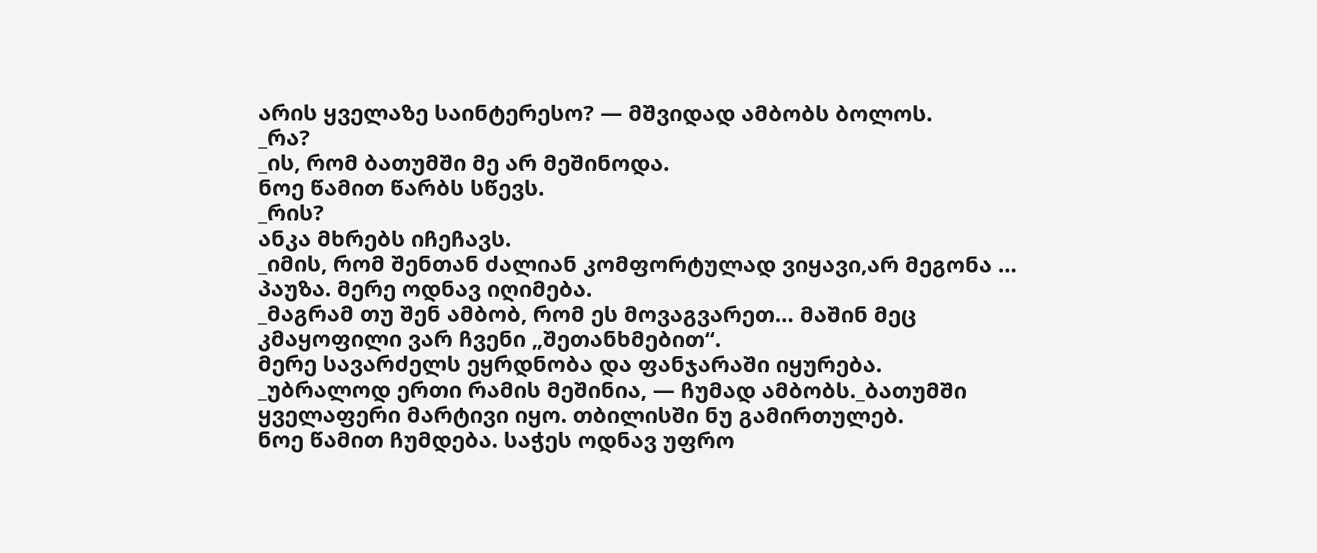არის ყველაზე საინტერესო? — მშვიდად ამბობს ბოლოს.
_რა?
_ის, რომ ბათუმში მე არ მეშინოდა.
ნოე წამით წარბს სწევს.
_რის?
ანკა მხრებს იჩეჩავს.
_იმის, რომ შენთან ძალიან კომფორტულად ვიყავი,არ მეგონა …
პაუზა. მერე ოდნავ იღიმება.
_მაგრამ თუ შენ ამბობ, რომ ეს მოვაგვარეთ… მაშინ მეც კმაყოფილი ვარ ჩვენი „შეთანხმებით“.
მერე სავარძელს ეყრდნობა და ფანჯარაში იყურება.
_უბრალოდ ერთი რამის მეშინია, — ჩუმად ამბობს._ბათუმში ყველაფერი მარტივი იყო. თბილისში ნუ გამირთულებ.
ნოე წამით ჩუმდება. საჭეს ოდნავ უფრო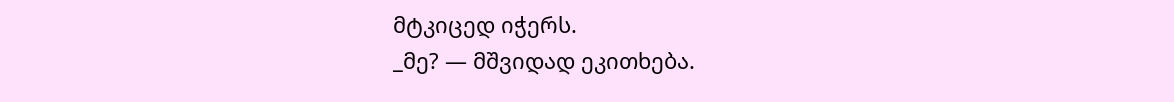მტკიცედ იჭერს.
_მე? — მშვიდად ეკითხება.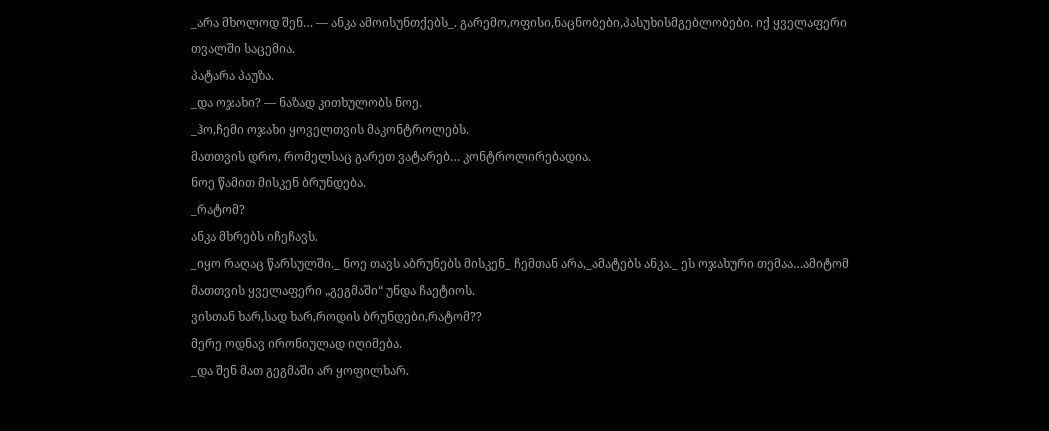_არა მხოლოდ შენ… — ანკა ამოისუნთქებს_. გარემო,ოფისი,ნაცნობები,პასუხისმგებლობები. იქ ყველაფერი თვალში საცემია.
პატარა პაუზა.
_და ოჯახი? — ნაზად კითხულობს ნოე.
_ჰო,ჩემი ოჯახი ყოველთვის მაკონტროლებს.
მათთვის დრო, რომელსაც გარეთ ვატარებ… კონტროლირებადია.
ნოე წამით მისკენ ბრუნდება.
_რატომ?
ანკა მხრებს იჩეჩავს.
_იყო რაღაც წარსულში._ ნოე თავს აბრუნებს მისკენ_ ჩემთან არა,_ამატებს ანკა._ ეს ოჯახური თემაა…ამიტომ მათთვის ყველაფერი „გეგმაში“ უნდა ჩაეტიოს.
ვისთან ხარ,სად ხარ,როდის ბრუნდები,რატომ??
მერე ოდნავ ირონიულად იღიმება.
_და შენ მათ გეგმაში არ ყოფილხარ.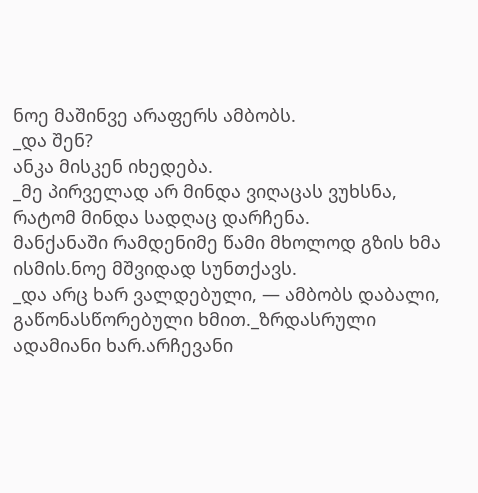ნოე მაშინვე არაფერს ამბობს.
_და შენ?
ანკა მისკენ იხედება.
_მე პირველად არ მინდა ვიღაცას ვუხსნა, რატომ მინდა სადღაც დარჩენა.
მანქანაში რამდენიმე წამი მხოლოდ გზის ხმა ისმის.ნოე მშვიდად სუნთქავს.
_და არც ხარ ვალდებული, — ამბობს დაბალი, გაწონასწორებული ხმით._ზრდასრული ადამიანი ხარ.არჩევანი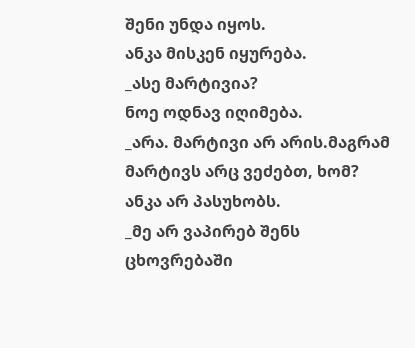შენი უნდა იყოს.
ანკა მისკენ იყურება.
_ასე მარტივია?
ნოე ოდნავ იღიმება.
_არა. მარტივი არ არის.მაგრამ მარტივს არც ვეძებთ, ხომ?
ანკა არ პასუხობს.
_მე არ ვაპირებ შენს ცხოვრებაში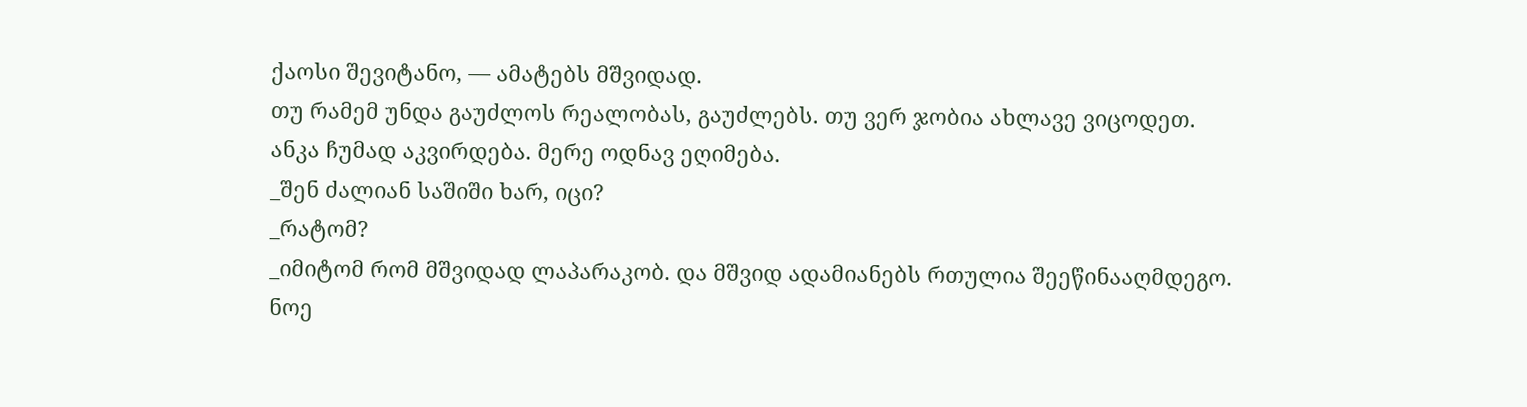ქაოსი შევიტანო, — ამატებს მშვიდად.
თუ რამემ უნდა გაუძლოს რეალობას, გაუძლებს. თუ ვერ ჯობია ახლავე ვიცოდეთ.
ანკა ჩუმად აკვირდება. მერე ოდნავ ეღიმება.
_შენ ძალიან საშიში ხარ, იცი?
_რატომ?
_იმიტომ რომ მშვიდად ლაპარაკობ. და მშვიდ ადამიანებს რთულია შეეწინააღმდეგო.
ნოე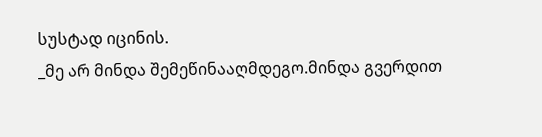სუსტად იცინის.
_მე არ მინდა შემეწინააღმდეგო.მინდა გვერდით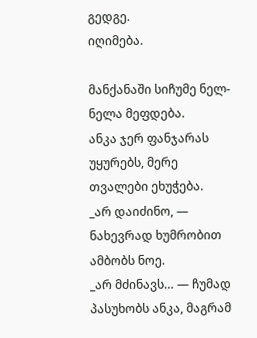გედგე.
იღიმება.

მანქანაში სიჩუმე ნელ-ნელა მეფდება.
ანკა ჯერ ფანჯარას უყურებს, მერე თვალები ეხუჭება.
_არ დაიძინო, — ნახევრად ხუმრობით ამბობს ნოე.
_არ მძინავს… — ჩუმად პასუხობს ანკა, მაგრამ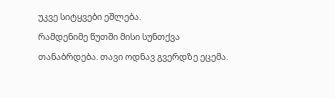უკვე სიტყვები ეშლება.
რამდენიმე წუთში მისი სუნთქვა თანაბრდება. თავი ოდნავ გვერდზე ეცემა.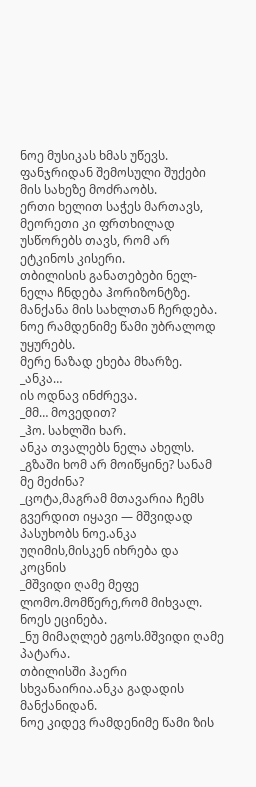ნოე მუსიკას ხმას უწევს.
ფანჯრიდან შემოსული შუქები მის სახეზე მოძრაობს.
ერთი ხელით საჭეს მართავს, მეორეთი კი ფრთხილად უსწორებს თავს, რომ არ ეტკინოს კისერი.
თბილისის განათებები ნელ-ნელა ჩნდება ჰორიზონტზე.
მანქანა მის სახლთან ჩერდება.
ნოე რამდენიმე წამი უბრალოდ უყურებს.
მერე ნაზად ეხება მხარზე.
_ანკა…
ის ოდნავ ინძრევა.
_მმ… მოვედით?
_ჰო. სახლში ხარ.
ანკა თვალებს ნელა ახელს.
_გზაში ხომ არ მოიწყინე? სანამ მე მეძინა?
_ცოტა,მაგრამ მთავარია ჩემს გვერდით იყავი — მშვიდად პასუხობს ნოე.ანკა უღიმის,მისკენ იხრება და კოცნის
_მშვიდი ღამე მეფე ლომო.მომწერე,რომ მიხვალ.
ნოეს ეცინება.
_ნუ მიმაღლებ ეგოს.მშვიდი ღამე პატარა.
თბილისში ჰაერი სხვანაირია.ანკა გადადის მანქანიდან.
ნოე კიდევ რამდენიმე წამი ზის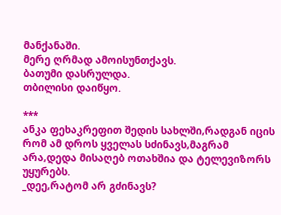მანქანაში.
მერე ღრმად ამოისუნთქავს.
ბათუმი დასრულდა.
თბილისი დაიწყო.

***
ანკა ფეხაკრეფით შედის სახლში,რადგან იცის რომ ამ დროს ყველას სძინავს,მაგრამ არა,დედა მისაღებ ოთახშია და ტელევიზორს უყურებს.
_დეე,რატომ არ გძინავს?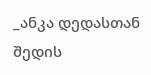_ანკა დედასთან შედის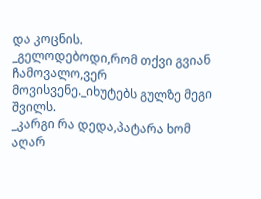და კოცნის.
_გელოდებოდი,რომ თქვი გვიან ჩამოვალო,ვერ მოვისვენე._იხუტებს გულზე მეგი შვილს.
_კარგი რა დედა,პატარა ხომ აღარ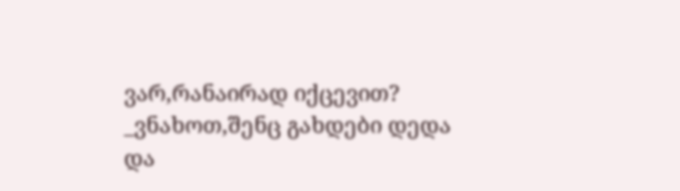ვარ,რანაირად იქცევით?
_ვნახოთ,შენც გახდები დედა და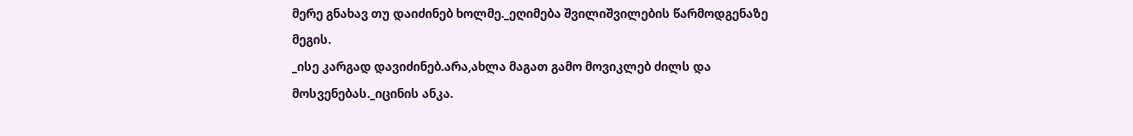მერე გნახავ თუ დაიძინებ ხოლმე._ეღიმება შვილიშვილების წარმოდგენაზე მეგის.
_ისე კარგად დავიძინებ.არა,ახლა მაგათ გამო მოვიკლებ ძილს და მოსვენებას._იცინის ანკა.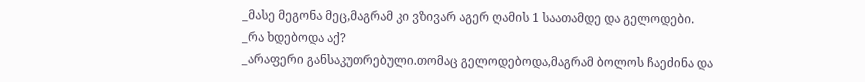_მასე მეგონა მეც,მაგრამ კი ვზივარ აგერ ღამის 1 საათამდე და გელოდები.
_რა ხდებოდა აქ?
_არაფერი განსაკუთრებული.თომაც გელოდებოდა,მაგრამ ბოლოს ჩაეძინა და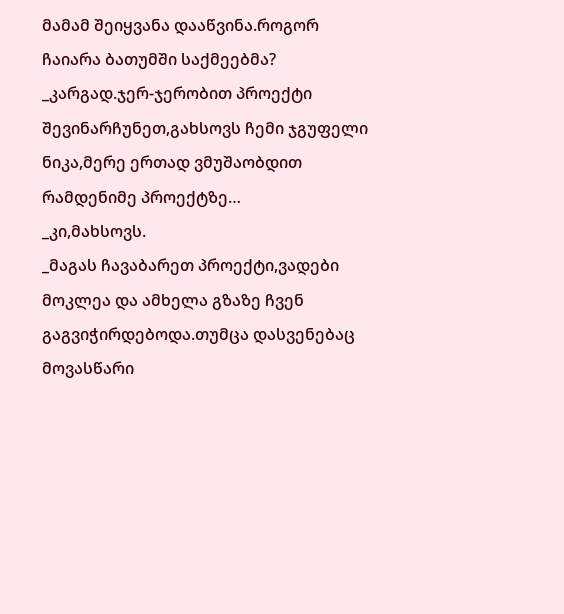მამამ შეიყვანა დააწვინა.როგორ ჩაიარა ბათუმში საქმეებმა?
_კარგად.ჯერ-ჯერობით პროექტი შევინარჩუნეთ,გახსოვს ჩემი ჯგუფელი ნიკა,მერე ერთად ვმუშაობდით რამდენიმე პროექტზე…
_კი,მახსოვს.
_მაგას ჩავაბარეთ პროექტი,ვადები მოკლეა და ამხელა გზაზე ჩვენ გაგვიჭირდებოდა.თუმცა დასვენებაც მოვასწარი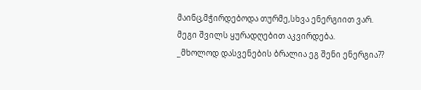მაინც,მჭირდებოდა თურმე,სხვა ენერგიით ვარ.
მეგი შვილს ყურადღებით აკვირდება.
_მხოლოდ დასვენების ბრალია ეგ შენი ენერგია??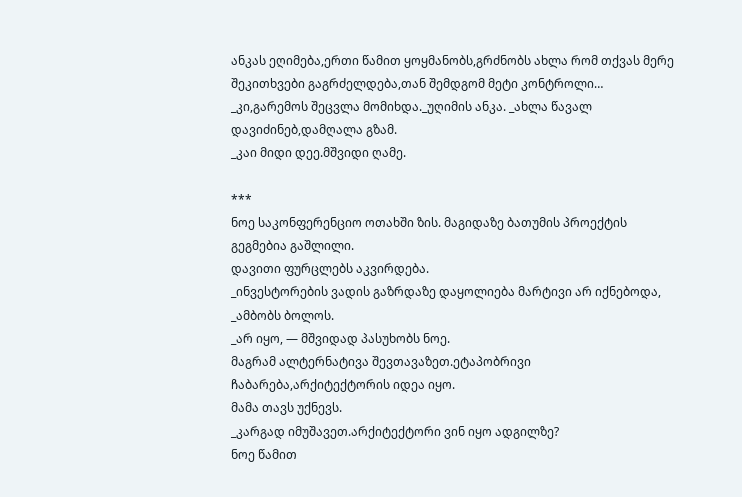ანკას ეღიმება,ერთი წამით ყოყმანობს,გრძნობს ახლა რომ თქვას მერე შეკითხვები გაგრძელდება,თან შემდგომ მეტი კონტროლი…
_კი,გარემოს შეცვლა მომიხდა._უღიმის ანკა. _ახლა წავალ დავიძინებ,დამღალა გზამ.
_კაი მიდი დეე.მშვიდი ღამე.

***
ნოე საკონფერენციო ოთახში ზის. მაგიდაზე ბათუმის პროექტის გეგმებია გაშლილი.
დავითი ფურცლებს აკვირდება.
_ინვესტორების ვადის გაზრდაზე დაყოლიება მარტივი არ იქნებოდა, _ამბობს ბოლოს.
_არ იყო, — მშვიდად პასუხობს ნოე.
მაგრამ ალტერნატივა შევთავაზეთ.ეტაპობრივი ჩაბარება,არქიტექტორის იდეა იყო.
მამა თავს უქნევს.
_კარგად იმუშავეთ.არქიტექტორი ვინ იყო ადგილზე?
ნოე წამით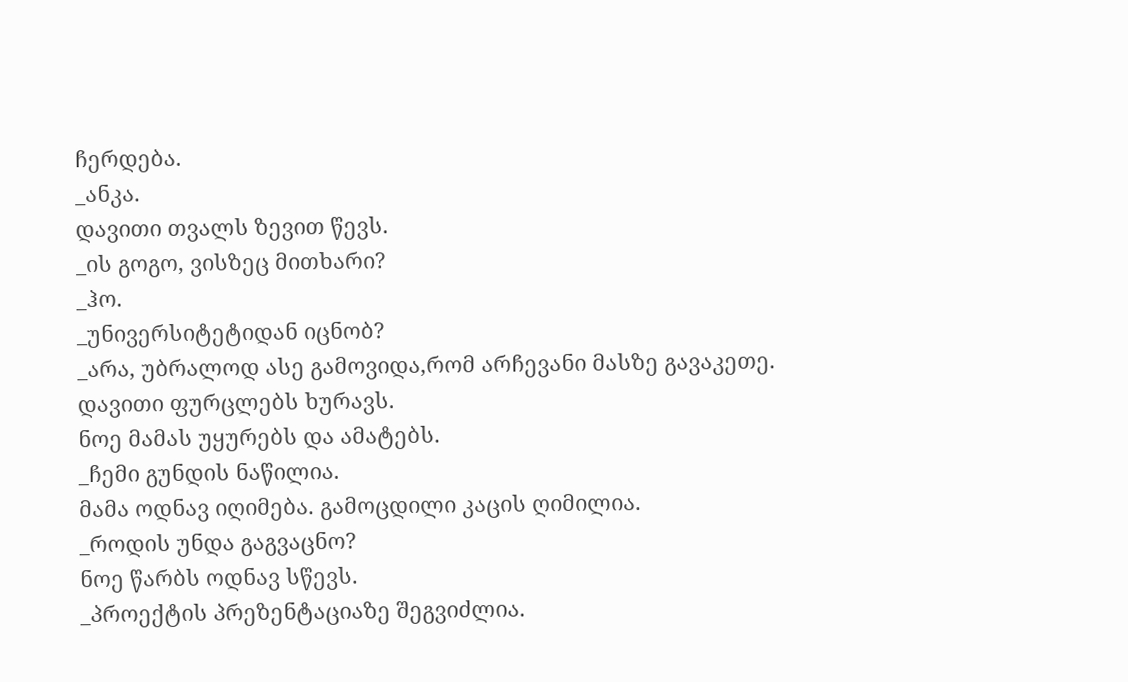ჩერდება.
_ანკა.
დავითი თვალს ზევით წევს.
_ის გოგო, ვისზეც მითხარი?
_ჰო.
_უნივერსიტეტიდან იცნობ?
_არა, უბრალოდ ასე გამოვიდა,რომ არჩევანი მასზე გავაკეთე.
დავითი ფურცლებს ხურავს.
ნოე მამას უყურებს და ამატებს.
_ჩემი გუნდის ნაწილია.
მამა ოდნავ იღიმება. გამოცდილი კაცის ღიმილია.
_როდის უნდა გაგვაცნო?
ნოე წარბს ოდნავ სწევს.
_პროექტის პრეზენტაციაზე შეგვიძლია.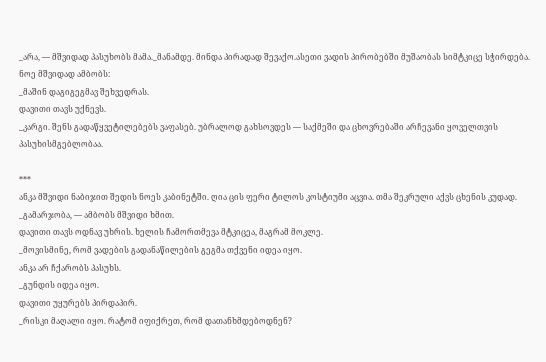_არა, — მშვიდად პასუხობს მამა._მანამდე. მინდა პირადად შევაქო.ასეთი ვადის პირობებში მუშაობას სიმტკიცე სჭირდება.
ნოე მშვიდად ამბობს:
_მაშინ დაგიგეგმავ შეხვედრას.
დავითი თავს უქნევს.
_კარგი. შენს გადაწყვეტილებებს ვაფასებ. უბრალოდ გახსოვდეს — საქმეში და ცხოვრებაში არჩევანი ყოველთვის პასუხისმგებლობაა.

***
ანკა მშვიდი ნაბიჯით შედის ნოეს კაბინეტში. ღია ცის ფერი ტილოს კოსტიუმი აცვია. თმა შეკრული აქვს ცხენის კუდად.
_გამარჯობა, — ამბობს მშვიდი ხმით.
დავითი თავს ოდნავ უხრის. ხელის ჩამორთმევა მტკიცეა, მაგრამ მოკლე.
_მოვისმინე, რომ ვადების გადანაწილების გეგმა თქვენი იდეა იყო.
ანკა არ ჩქარობს პასუხს.
_გუნდის იდეა იყო.
დავითი უყურებს პირდაპირ.
_რისკი მაღალი იყო. რატომ იფიქრეთ, რომ დათანხმდებოდნენ?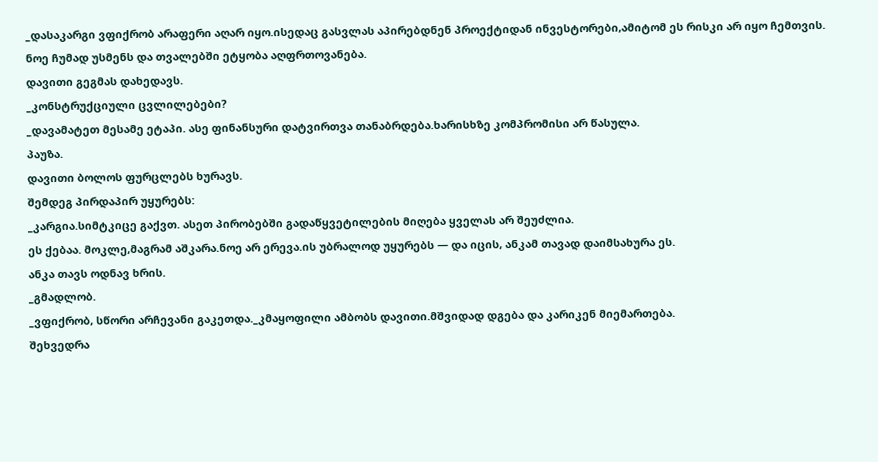_დასაკარგი ვფიქრობ არაფერი აღარ იყო.ისედაც გასვლას აპირებდნენ პროექტიდან ინვესტორები,ამიტომ ეს რისკი არ იყო ჩემთვის.
ნოე ჩუმად უსმენს და თვალებში ეტყობა აღფრთოვანება.
დავითი გეგმას დახედავს.
_კონსტრუქციული ცვლილებები?
_დავამატეთ მესამე ეტაპი. ასე ფინანსური დატვირთვა თანაბრდება.ხარისხზე კომპრომისი არ წასულა.
პაუზა.
დავითი ბოლოს ფურცლებს ხურავს.
შემდეგ პირდაპირ უყურებს:
_კარგია.სიმტკიცე გაქვთ. ასეთ პირობებში გადაწყვეტილების მიღება ყველას არ შეუძლია.
ეს ქებაა. მოკლე,მაგრამ აშკარა.ნოე არ ერევა.ის უბრალოდ უყურებს — და იცის, ანკამ თავად დაიმსახურა ეს.
ანკა თავს ოდნავ ხრის.
_გმადლობ.
_ვფიქრობ, სწორი არჩევანი გაკეთდა._კმაყოფილი ამბობს დავითი.მშვიდად დგება და კარიკენ მიემართება.
შეხვედრა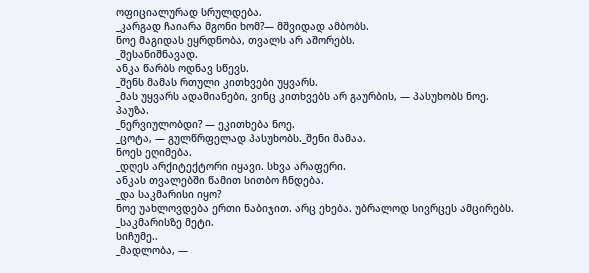ოფიციალურად სრულდება.
_კარგად ჩაიარა მგონი ხომ?— მშვიდად ამბობს.
ნოე მაგიდას ეყრდნობა, თვალს არ აშორებს.
_შესანიშნავად.
ანკა წარბს ოდნავ სწევს.
_შენს მამას რთული კითხვები უყვარს.
_მას უყვარს ადამიანები, ვინც კითხვებს არ გაურბის, — პასუხობს ნოე.
პაუზა.
_ნერვიულობდი? — ეკითხება ნოე.
_ცოტა, — გულწრფელად პასუხობს._შენი მამაა.
ნოეს ეღიმება.
_დღეს არქიტექტორი იყავი. სხვა არაფერი.
ანკას თვალებში წამით სითბო ჩნდება.
_და საკმარისი იყო?
ნოე უახლოვდება ერთი ნაბიჯით. არც ეხება. უბრალოდ სივრცეს ამცირებს.
_საკმარისზე მეტი.
სიჩუმე..
_მადლობა, —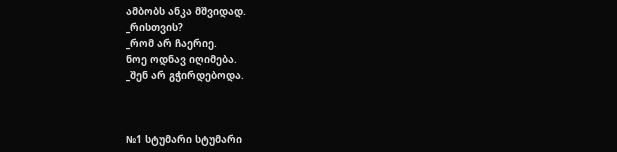ამბობს ანკა მშვიდად.
_რისთვის?
_რომ არ ჩაერიე.
ნოე ოდნავ იღიმება.
_შენ არ გჭირდებოდა.



№1 სტუმარი სტუმარი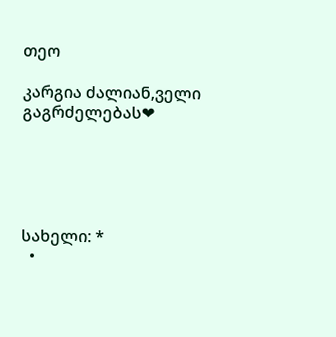თეო

კარგია ძალიან,ველი გაგრძელებას❤





სახელი: *
  •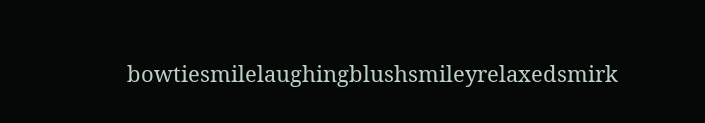bowtiesmilelaughingblushsmileyrelaxedsmirk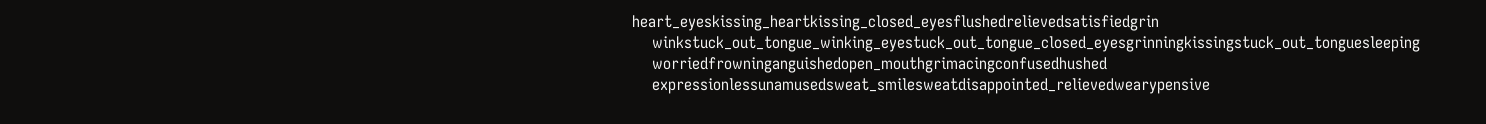heart_eyeskissing_heartkissing_closed_eyesflushedrelievedsatisfiedgrin
    winkstuck_out_tongue_winking_eyestuck_out_tongue_closed_eyesgrinningkissingstuck_out_tonguesleeping
    worriedfrowninganguishedopen_mouthgrimacingconfusedhushed
    expressionlessunamusedsweat_smilesweatdisappointed_relievedwearypensive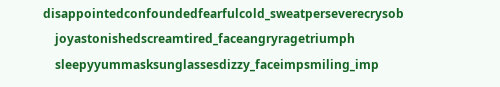disappointedconfoundedfearfulcold_sweatperseverecrysob
    joyastonishedscreamtired_faceangryragetriumph
    sleepyyummasksunglassesdizzy_faceimpsmiling_imp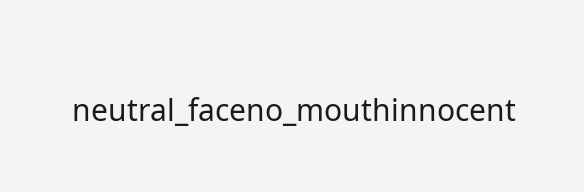neutral_faceno_mouthinnocent